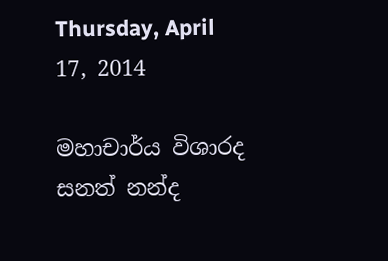Thursday, April 17, 2014

මහාචාර්ය විශාරද සනත් නන්ද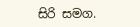සිරි සමග.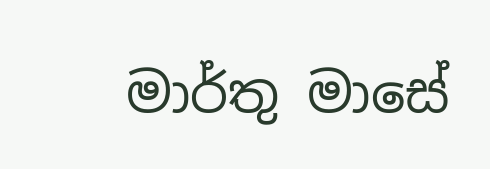මාර්තු මාසේ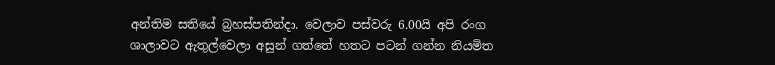අන්තිම සතියේ බ්‍රහස්පතින්දා. වෙලාව පස්වරු 6.00යි අපි රංග ශාලාවට ඇතුල්වෙලා අසුන් ගත්තේ හතට පටන් ගන්න නියමිත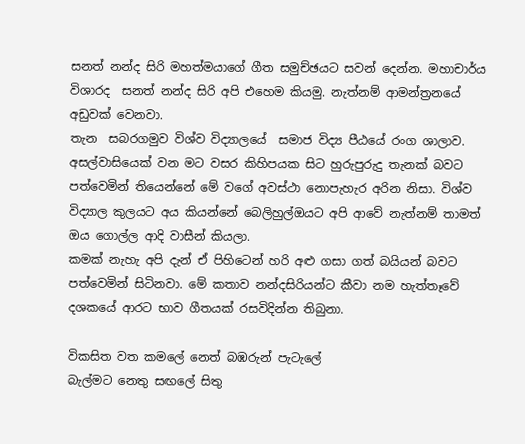සනත් නන්ද සිරි මහත්මයාගේ ගීත සමුච්ඡයට සවන් දෙන්න. මහාචාර්ය විශාරද  සනත් නන්ද සිරි අපි එහෙම කියමු. නැත්නම් ආමන්ත්‍රනයේ අඩුවක් වෙනවා.
තැන  සබරගමුව විශ්ව විද්‍යාලයේ  සමාජ විද්‍ය පීඨයේ රංග ශාලාව. අසල්වාසියෙක් වන මට වසර කිහිපයක සිට හුරුපුරුදු තැනක් බවට පත්වෙමින් තියෙන්නේ මේ වගේ අවස්ථා නොපැහැර අරින නිසා. විශ්ව විද්‍යාල කුලයට අය කියන්නේ බෙලිහුල්ඔයට අපි ආවේ නැත්නම් තාමත් ඔය ගොල්ල ආදි වාසීන් කියලා.
කමක් නැහැ අපි දැන් ඒ පිහිටෙන් හරි අළු ගසා ගත් බයියන් බවට පත්වෙමින් සිටිනවා. මේ කතාව නන්දසිරියන්ට කීවා නම හැත්තෑවේ දශකයේ ආරට භාව ගීතයක් රසවිදින්න තිබුනා.

විකසිත වත කමලේ නෙත් බඹරුන් පැටැලේ
බැල්මට නෙතු සඟලේ සිතු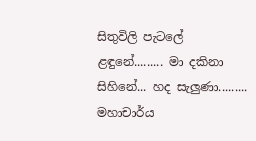සිතුවිලි පැටලේ
ළඳුනේ......... මා දකිනා
සිහිනේ... හද සැලුණා.........
මහාචාර්ය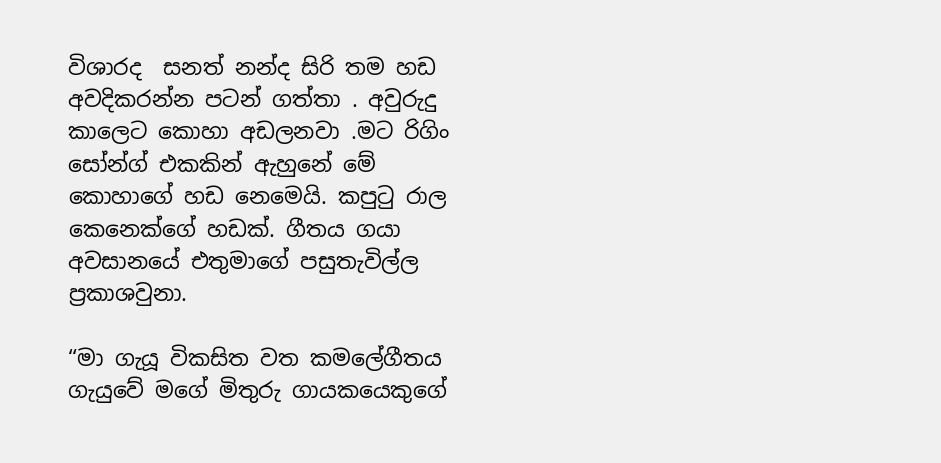විශාරද  සනත් නන්ද සිරි තම හඩ අවදිකරන්න පටන් ගත්තා . අවුරුදු කාලෙට කොහා අඩලනවා .මට රිගිං  සෝන්ග් එකකින් ඇහුනේ මේ කොහාගේ හඩ නෙමෙයි. කපුටු රාල කෙනෙක්ගේ හඩක්. ගීතය ගයා අවසානයේ එතුමාගේ පසුතැවිල්ල ප්‍රකාශවුනා.

“මා ගැයූ විකසිත වත කම‍ලේගීතය ගැයුවේ මගේ මිතුරු ගායකයෙකුගේ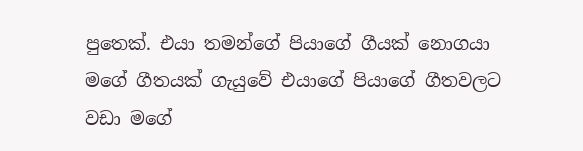පුතෙක්. එයා තමන්ගේ පියාගේ ගීයක් නොගයා මගේ ගීතයක් ගැයුවේ එයාගේ පියාගේ ගීතවලට වඩා මගේ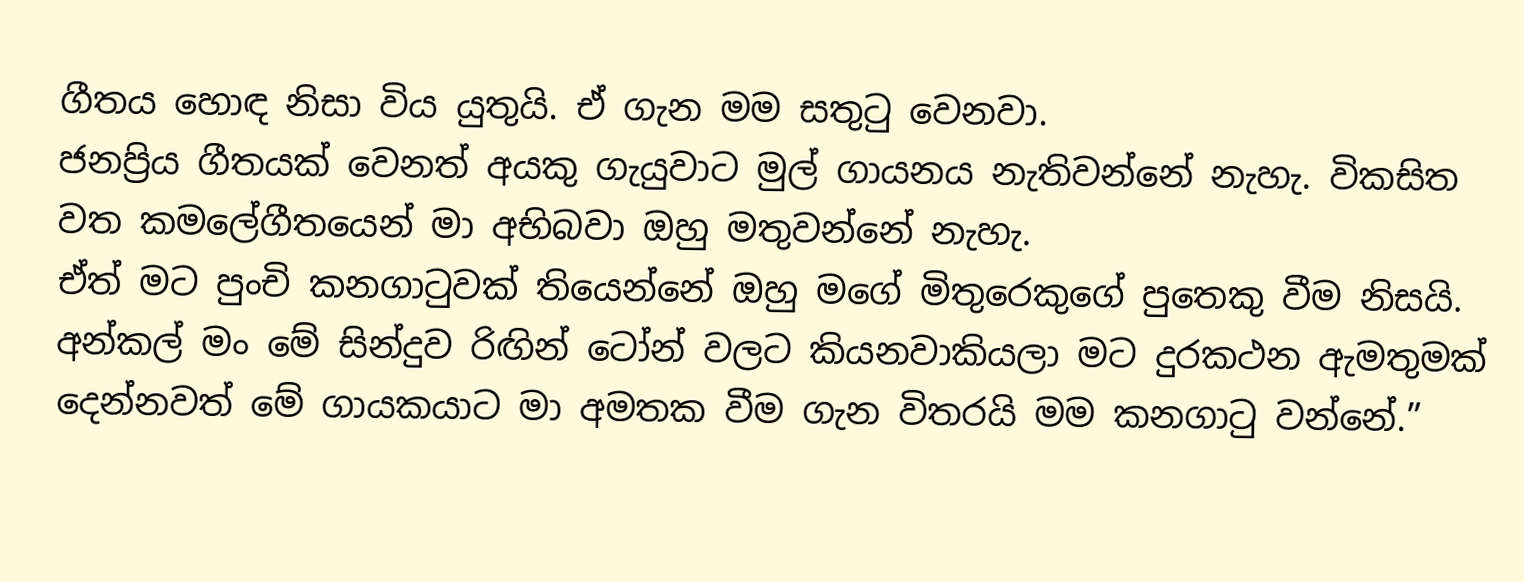ගීතය හොඳ නිසා විය යුතුයි. ඒ ගැන මම සතුටු වෙනවා.
ජනප්‍රිය ගීතයක් වෙනත් අයකු ගැයුවාට මුල් ගායනය නැතිවන්නේ නැහැ. විකසිත වත කම‍ලේගීතයෙන් මා අභිබවා ඔහු මතුවන්නේ නැහැ.
ඒත් මට පුංචි කනගාටුවක් තියෙන්නේ ඔහු මගේ මිතුරෙකුගේ පුතෙකු වීම නිසයි. අන්කල් මං මේ සින්දුව රිඟින් ටෝන් වලට කියනවාකියලා මට දුරකථන ඇමතුමක් දෙන්නවත් මේ ගායකයාට මා අමතක වීම ගැන විතරයි මම කනගාටු වන්නේ.”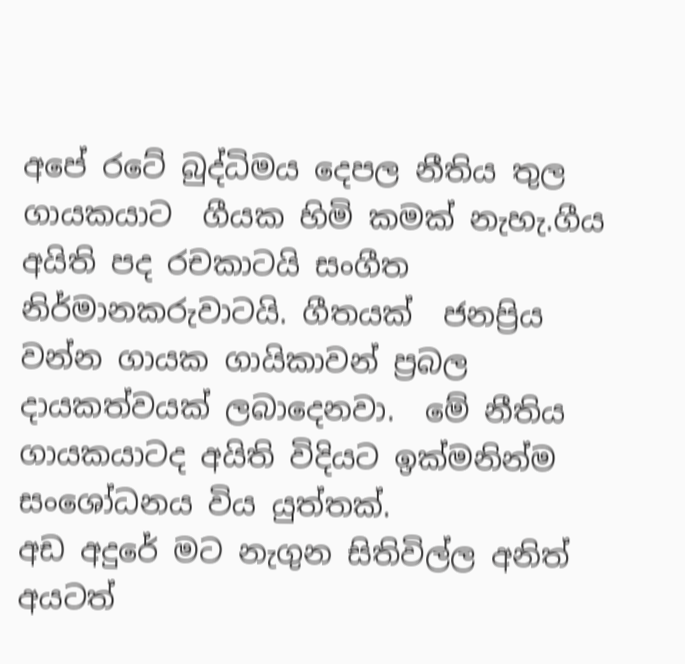අපේ රටේ බුද්ධිමය දෙපල නීතිය තුල ගායකයාට  ගීයක හිමි කමක් නැහැ.ගීය අයිති පද රචකාටයි සංගීත නිර්මානකරුවාටයි. ගීතයක්  ජනප්‍රිය වන්න ගායක ගායිකාවන් ප්‍රබල දායකත්වයක් ලබාදෙනවා.  මේ නීතිය ගායකයාටද අයිති විදියට ඉක්මනින්ම සංශෝධනය විය යුත්තක්.
අඩ අදුරේ මට නැගුන සිතිවිල්ල අනිත් අයටත්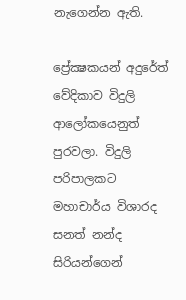නැගෙන්න ඇති.

ප්‍රේක්‍ෂකයන් අදුරේත් වේදිකාව විදුලි ආලෝකයෙනුත් පුරවලා. විදුලි පරිපාලකට  මහාචාර්ය විශාරද  සනත් නන්ද සිරියන්ගෙන්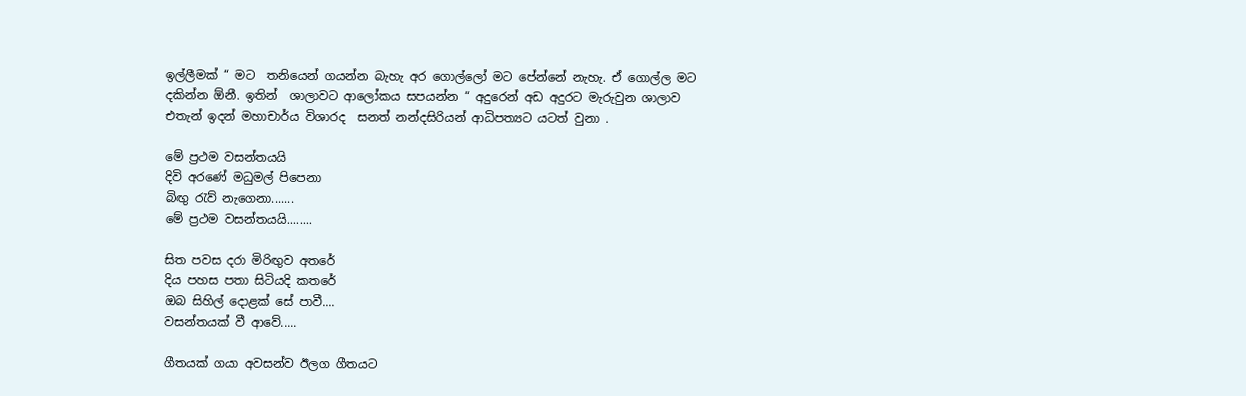ඉල්ලීමක් “ මට  තනියෙන් ගයන්න බැහැ අර ගොල්ලෝ මට පේන්නේ නැහැ. ඒ ගොල්ල මට දකින්න ඕනී. ඉතින්  ශාලාවට ආලෝකය සපයන්න “ අදුරෙන් අඩ අදුරට මැරුවුන ශාලාව
එතැන් ඉදන් මහාචාර්ය විශාරද  සනත් නන්දසිරියන් ආධිපත්‍යට යටත් වුනා .

මේ ප්‍රථම වසන්තයයි
දිවි අරණේ මධුමල් පිපෙනා
බිඟු රැව් නැගෙනා.......
මේ ප්‍රථම වසන්තයයි........

සිත පවස දරා මිරිඟුව අතරේ
දිය පහස පතා සිටියදි කතරේ
ඔබ සිහිල් දොළක්‌ සේ පාවී....
වසන්තයක්‌ වී ආවේ.....

ගීතයක් ගයා අවසන්ව ඊලග ගීතයට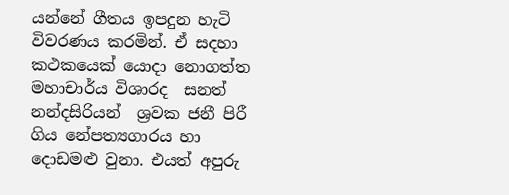යන්නේ ගීතය ඉපදුන හැටි විවරණය කරමින්. ඒ සදහා කථකයෙක් යොදා නොගත්ත මහාචාර්ය විශාරද  සනත් නන්දසිරියන්  ශ්‍රවක ජනී පිරී ගිය නේපත්‍යගාරය හා දොඩමළු වුනා. එයත් අපුරු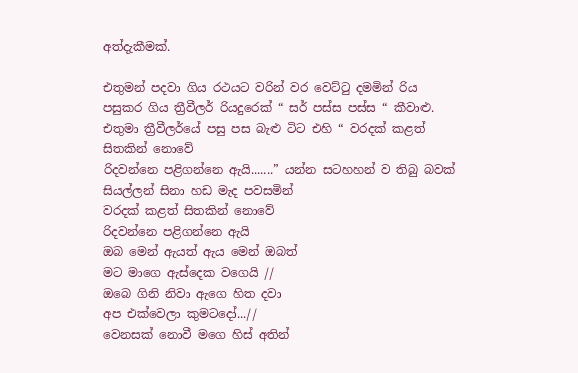අත්දැකීමක්.

එතුමන් පදවා ගිය රථයට වරින් වර වෙට්ටු දමමින් රිය පසුකර ගිය ත්‍රීවීලර් රියදුරෙක් “ සර් පස්ස පස්ස “ කීවාළු. එතුමා ත්‍රීවීලර්යේ පසු පස බැළු ටිට එහි “ වරදක් කළත් සිතකින් නොවේ
රිදවන්නෙ පළිගන්නෙ ඇයි.......” යන්න සටහහන් ව තිබු බවක් සියල්ලන් සිනා හඩ මැද පවසමින්
වරදක් කළත් සිතකින් නොවේ
රිදවන්නෙ පළිගන්නෙ ඇයි
ඔබ මෙන් ඇයත් ඇය මෙන් ඔබත්
මට මාගෙ ඇස්දෙක වගෙයි //
ඔබෙ ගිනි නිවා ඇගෙ හිත දවා
අප එක්වෙලා කුමටදෝ...//
වෙනසක් නොවී මගෙ හිස් අතින්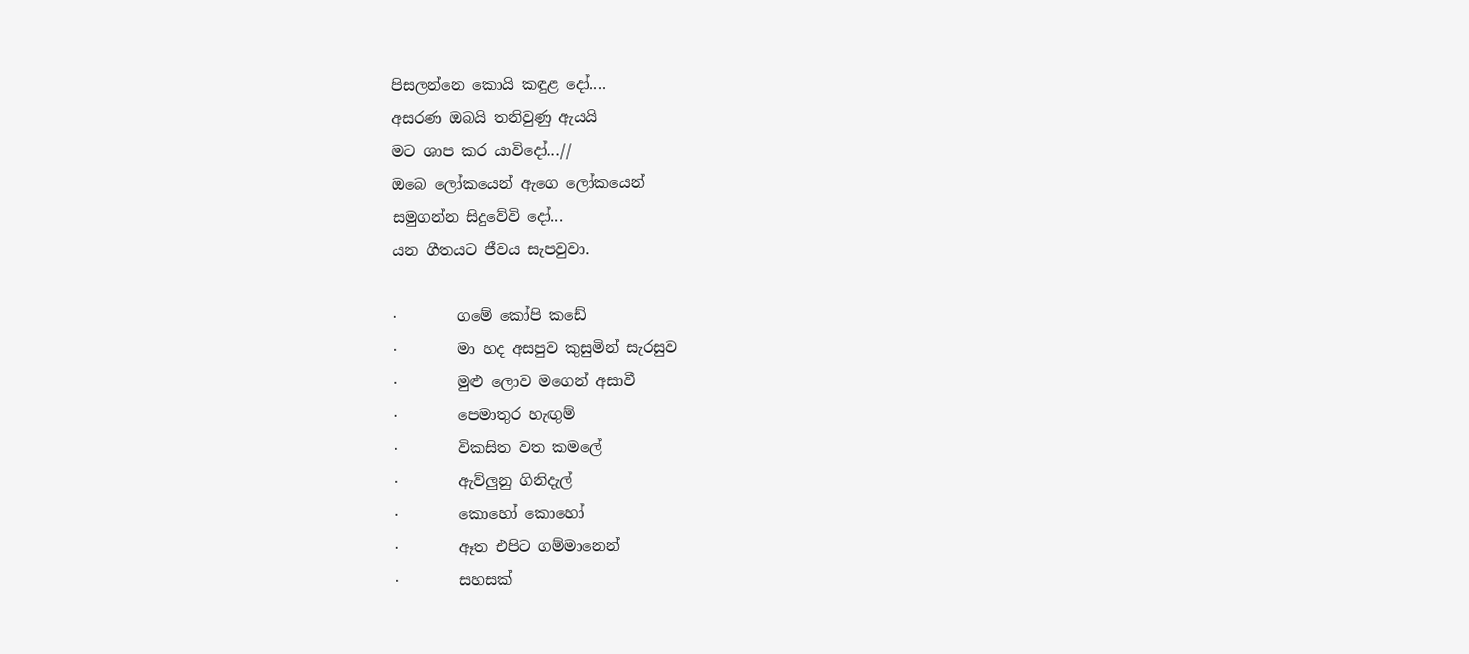පිසලන්නෙ කොයි කඳුළ දෝ....
අසරණ ඔබයි තනිවුණු ඇයයි
මට ශාප කර යාවිදෝ...//
ඔබෙ ලෝකයෙන් ඇගෙ ලෝකයෙන්
සමුගන්න සිදුවේවි දෝ...
යන ගීතයට ජීවය සැපවුවා.

·        ගමේ කෝපි කඩේ
·        මා හද අසපුව කුසුමින් සැරසුව
·        මුළු ලොව මගෙන් අසාවී
·        පෙමාතුර හැඟුම්
·        විකසිත වත කමලේ
·        ඇව්ලුනු ගිනිදැල්
·        කොහෝ කොහෝ
·        ඈත එපිට ගම්මානෙන්
·        සහසක්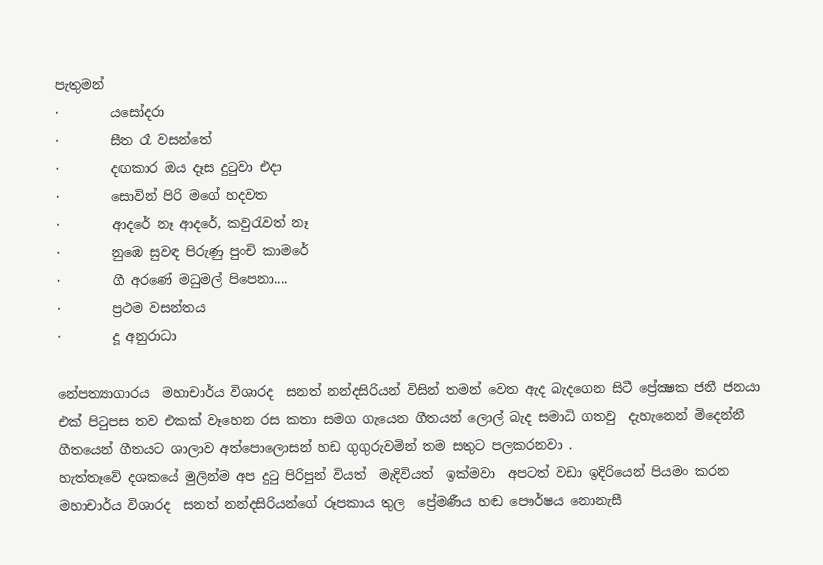පැතුමන්
·        යසෝදරා
·        සීත රෑ වසන්තේ
·        දඟකාර ඔය දෑස දුටුවා එදා
·        සොවින් පිරි මගේ හදවත
·        ආදරේ නෑ ආදරේ, කවුරැවත් නෑ
·        නුඹෙ සුවඳ පිරුණු පුංචි කාමරේ
·        ගී අරණේ මධුමල් පිපෙනා....
·        ප්‍රථම වසන්තය
·        දූ අනුරාධා

නේපත්‍යාගාරය  මහාචාර්ය විශාරද  සනත් නන්දසිරියන් විසින් තමන් වෙත ඇද බැදගෙන සිටී ප්‍රේක්‍ෂක ජනී ජනයා එක් පිටුපස තව එකක් වෑහෙන රස කතා සමග ගැයෙන ගීතයන් ලොල් බැද සමාධි ගතවු  දැහැනෙන් මිදෙන්නී ගීතයෙන් ගීතයට ශාලාව අත්පොලොසන් හඩ ගුගුරුවමින් තම සතුට පලකරනවා .
හැත්තෑවේ දශකයේ මුලින්ම අප දුටු පිරිපුන් වියත්  මැදිවියත්  ඉක්මවා  අපටත් වඩා ඉදිරියෙන් පියමං කරන මහාචාර්ය විශාරද  සනත් නන්දසිරියන්ගේ රූපකාය තුල  ප්‍රේමණීය හඬ පෞර්ෂය නොනැසී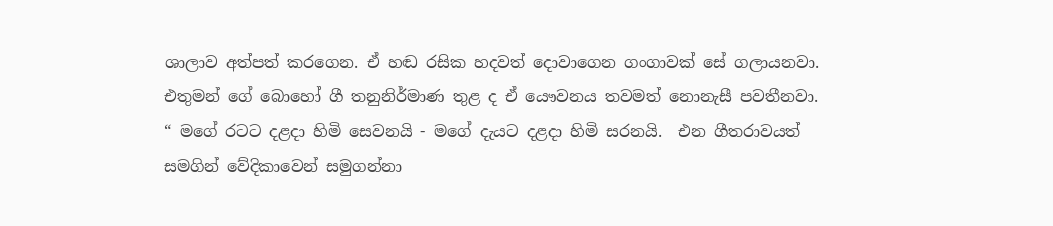ශාලාව අත්පත් කරගෙන. ඒ හඬ රසික හදවත් දොවාගෙන ගංගාවක් සේ ගලායනවා. එතුමන් ගේ බොහෝ ගී තනුනිර්මාණ තුළ ද ඒ යෞවනය තවමත් නොනැසී පවතීනවා.
“ මගේ රටට දළදා හිමි සෙවනයි - මගේ දැයට දළදා හිමි සරනයි.  එන ගීතරාවයත් සමගින් වේදිකාවෙන් සමුගන්නා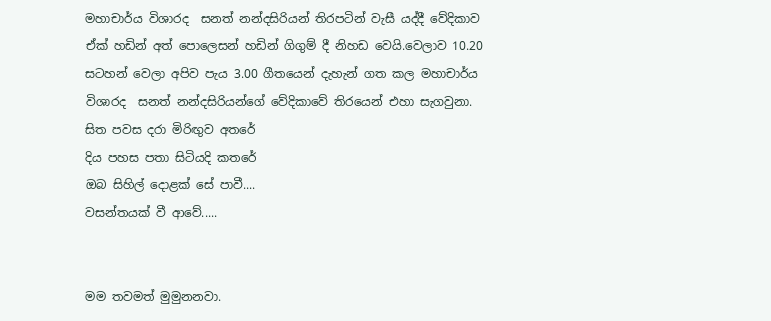මහාචාර්ය විශාරද  සනත් නන්දසිරියන් තිරපටින් වැසී යද්දී වේදිකාව ඒක් හඩින් අත් පොලෙසන් හඩින් ගිගුම් දී නිහඩ වෙයි.වෙලාව 10.20 සටහන් වෙලා අපිව පැය 3.00 ගීතයෙන් දැහැන් ගත කල මහාචාර්ය විශාරද  සනත් නන්දසිරියන්ගේ වේදිකාවේ තිරයෙන් එහා සැගවුනා.
සිත පවස දරා මිරිඟුව අතරේ
දිය පහස පතා සිටියදි කතරේ
ඔබ සිහිල් දොළක්‌ සේ පාවී....
වසන්තයක්‌ වී ආවේ.....


මම තවමත් මුමුනනවා.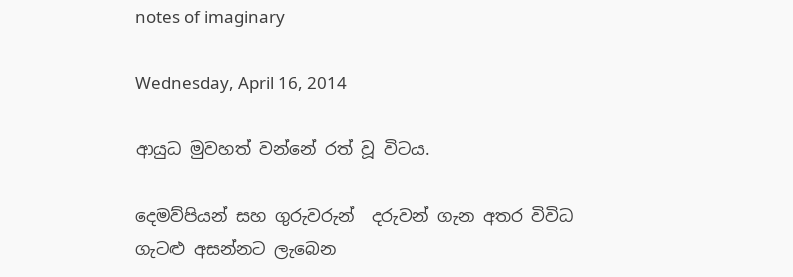notes of imaginary

Wednesday, April 16, 2014

ආයුධ මුවහත් වන්නේ රත් වූ විටය.

දෙමව්පියන් සහ ගුරුවරුන්  දරුවන් ගැන අතර විවිධ ගැටළු අසන්නට ලැබෙන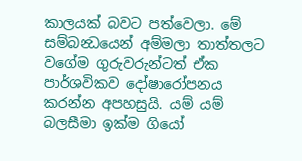කාලයක් බවට පත්වෙලා. මේ සම්බන්‍ධයෙන් අම්මලා තාත්තලට වගේම ගුරුවරුන්ටත් ඒක පාර්ශවිකව දෝෂාරෝපනය කරන්න අපහසුයි. යම් යම් බලසීමා ඉක්ම ගියෝ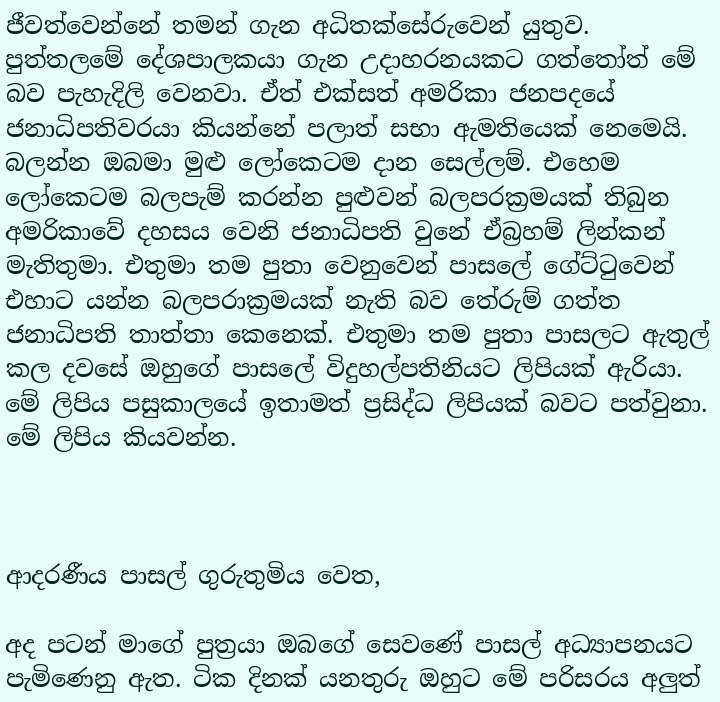ජීවත්වෙන්නේ තමන් ගැන අධිතක්සේරුවෙන් යුතුව. පුත්තලමේ දේශපාලකයා ගැන උදාහරනයකට ගත්තෝත් මේ බව පැහැදිලි වෙනවා. ඒත් එක්සත් අමරිකා ජනපදයේ ජනාධිපතිවරයා කියන්නේ පලාත් සභා ඇමතියෙක් නෙමෙයි. බලන්න ඔබමා මුළු ලෝකෙටම දාන සෙල්ලම්. එහෙම ලෝකෙටම බලපැම් කරන්න පුළුවන් බලපරක්‍රමයක් තිබුන අමරිකාවේ දහසය වෙනි ජනාධිපති වුනේ ඒබ්‍රහම් ලින්කන් මැතිතුමා. එතුමා තම පුතා වෙනුවෙන් පාසලේ ගේට්ටුවෙන් එහාට යන්න බලපරාක්‍රමයක් නැති බව තේරුම් ගත්ත ජනාධිපති තාත්තා කෙනෙක්. එතුමා තම පුතා පාසලට ඇතුල් කල දවසේ ඔහුගේ පාසලේ විදුහල්පතිනියට ලිපියක් ඇරියා. මේ ලිපිය පසුකාලයේ ඉතාමත් ප්‍රසිද්ධ ලිපියක් බවට පත්වුනා. මේ ලිපිය කියවන්න.



ආදරණීය පාසල් ගුරුතුමිය වෙත,

අද පටන් මාගේ පුත්‍රයා ඔබගේ සෙවණේ පාසල් අධ්‍යාපනයට පැමිණෙනු ඇත. ටික දිනක් යනතුරු ඔහුට මේ පරිසරය අලුත්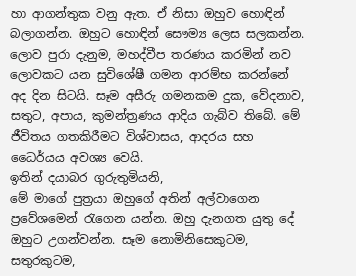හා ආගන්තුක වනු ඇත. ඒ නිසා ඔහුව හොඳින් බලාගන්න. ඔහුට හොඳින් සෞම්‍ය ලෙස සලකන්න. ලොව පුරා දැනුම, මහද්වීප තරණය කරමින් නව ලොවකට යන සුවිශේෂී ගමන ආරම්භ කරන්නේ අද දින සිටයි. සෑම අසීරු ගමනකම දුක, වේදනාව, සතුට, අපාය, කුමන්ත්‍රණය ආදිය ගැබ්ව තිබේ. මේ ජීවිතය ගතකිරීමට විශ්වාසය, ආදරය සහ ධෛර්යය අවශ්‍ය වෙයි.
ඉතින් දයාබර ගුරුතුමියනි,
මේ මාගේ පුත්‍රයා ඔහුගේ අතින් අල්වාගෙන ප්‍රවේශමෙන් රැගෙන යන්න. ඔහු දැනගත යුතු දේ ඔහුට උගන්වන්න. සෑම නොමිනිසෙකුටම, සතුරකුටම,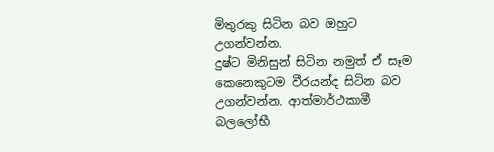මිතුරකු සිටින බව ඔහුට උගන්වන්න.
දුෂ්ට මිනිසුන් සිටින නමුත් ඒ සෑම කෙනෙකුටම වීරයන්ද සිටින බව උගන්වන්න. ආත්මාර්ථකාමී බලලෝභී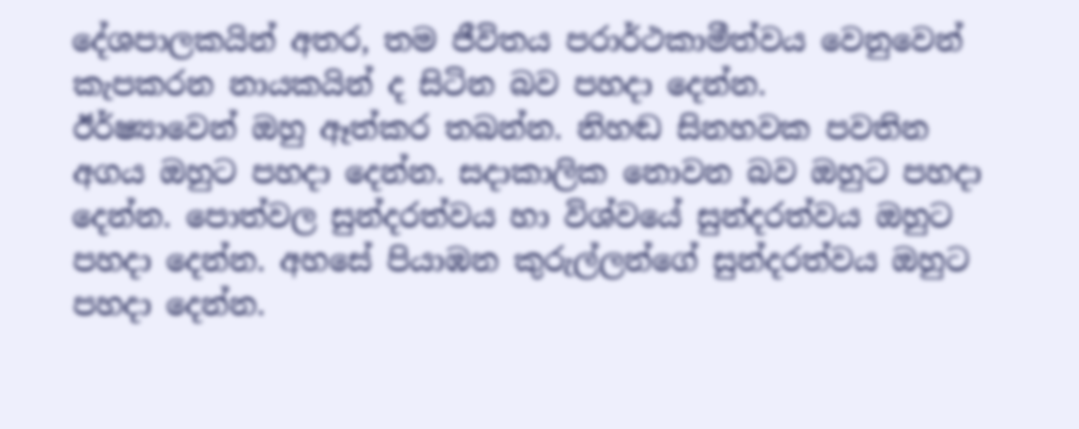දේශපාලකයින් අතර, තම ජීවිතය පරාර්ථකාමීත්වය වෙනුවෙන් කැපකරන නායකයින් ද සිටින බව පහදා දෙන්න.
ඊර්ෂ්‍යාවෙන් ඔහු ඈත්කර තබන්න. නිහඬ සිනහවක පවතින අගය ඔහුට පහදා දෙන්න. සදාකාලික නොවන බව ඔහුට පහදා දෙන්න. පොත්වල සුන්දරත්වය හා විශ්වයේ සුන්දරත්වය ඔහුට පහදා දෙන්න. අහසේ පියාඹන කුරුල්ලන්ගේ සුන්දරත්වය ඔහුට පහදා දෙන්න.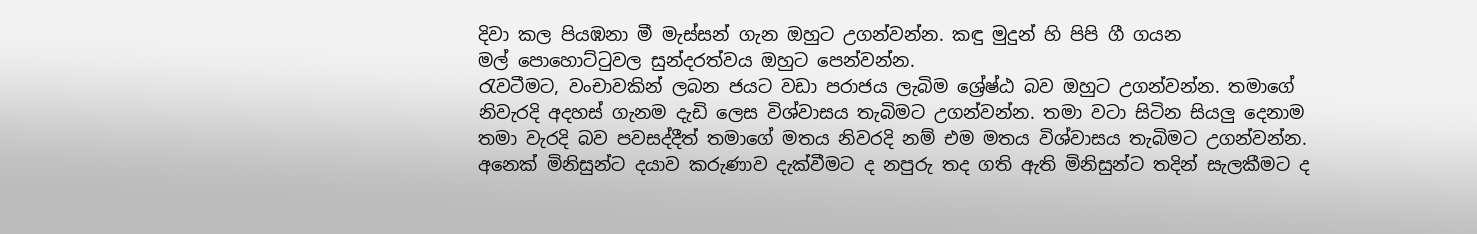දිවා කල පියඹනා මී මැස්සන් ගැන ඔහුට උගන්වන්න. කඳු මුදුන් හි පිපි ගී ගයන මල් ‍පොහොට්ටුවල සුන්දරත්වය ඔහුට පෙන්වන්න.
රැවටීමට, වංචාවකින් ලබන ජයට වඩා පරාජය ලැබිම ශ්‍රේෂ්ඨ බව ඔහුට උගන්වන්න. තමාගේ නිවැරදි අදහස් ගැනම දැඩි ලෙස විශ්වාසය තැබිමට උගන්වන්න. තමා වටා සිටින සියලු දෙනාම තමා වැරදි බව පවසද්දීත් තමාගේ මතය නිවරදි නම් එම මතය විශ්වාසය තැබිමට උගන්වන්න.
අනෙක් මිනිසුන්ට දයාව කරුණාව දැක්වීමට ද නපුරු තද ගති ඇති මිනිසුන්ට තදින් සැලකීමට ද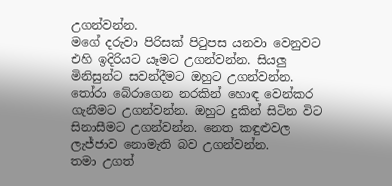උගන්වන්න.
මගේ දරුවා පිරිසක් පිටුපස යනවා වෙනුවට එහි ඉදිරියට යෑමට උගන්වන්න. සියලු මිනිසුන්ට සවන්දීමට ඔහුට උගන්වන්න. තෝරා බේරාගෙන නරකින් හොඳ වෙන්කර ගැනීමට උගන්වන්න. ඔහුට දුකින් සිටින විට සිනාසීමට උගන්වන්න. නෙත කඳුළුවල ලැජ්ජාව නොමැති බව උගන්වන්න.
තමා උගත්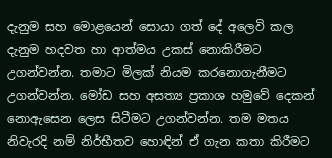දැනුම සහ මොළයෙන් සොයා ගත් දේ අලෙවි කල දැනුම හදවත හා ආත්මය උකස් නොකිරීමට උගන්වන්න. තමාට මිලක් නියම කරනොගැනීමට උගන්වන්න. මෝඩ සහ අසත්‍ය ප්‍රකාශ හමුවේ දෙකන් නොඇසෙන ලෙස සිටීමට උගන්වන්න. තම මතය නිවැරදි නම් නිර්භීතව හොඳින් ඒ ගැන කතා කිරීමට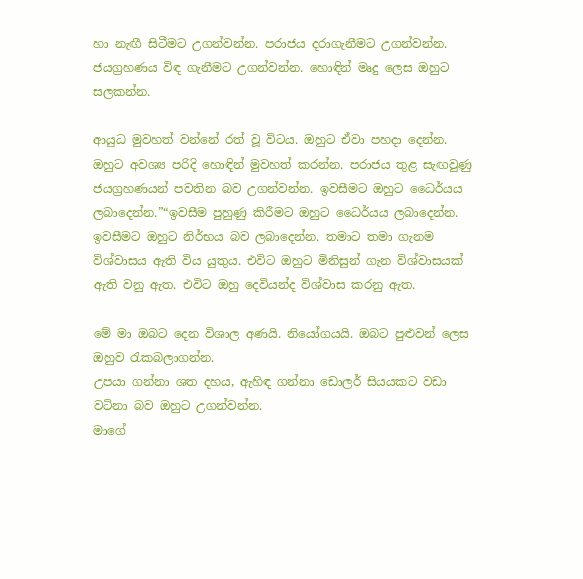හා නැඟී සිටීමට උගන්වන්න. පරාජය දරාගැනීමට උගන්වන්න. ජයග්‍රහණය විඳ ගැනීමට උගන්වන්න. හොඳින් මෘදු ලෙස ඔහුට සලකන්න.

ආයුධ මුවහත් වන්නේ රත් වූ විටය. ඔහුට ඒවා පහදා දෙන්න. ඔහුට අවශ්‍ය පරිදි හොඳින් මුවහත් කරන්න. පරාජය තුළ සැඟවුණු ජයග්‍රහණයන් පවතින බව උගන්වන්න. ඉවසීමට ඔහුට ධෛර්යය ලබාදෙන්න.”“ඉවසීම පුහුණු කිරීමට ඔහුට ධෛර්යය ලබාදෙන්න. ඉවසීමට ඔහුට නිර්භය බව ලබාදෙන්න. තමාට තමා ගැනම විශ්වාසය ඇති විය යුතුය. එවිට ඔහුට මිනිසුන් ගැන විශ්වාසයක් ඇති වනු ඇත. එවිට ඔහු දෙවියන්ද විශ්වාස කරනු ඇත.

මේ මා ඔබට දෙන විශාල අණයි. නියෝගයයි. ඔබට පුළුවන් ලෙස ඔහුව රැකබලාගන්න.
උපයා ගන්නා ශත දහය, ඇහිඳ ගන්නා ඩොලර් සියයකට වඩා වටිනා බව ඔහුට උගන්වන්න.
මාගේ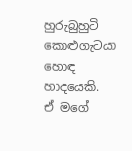හුරුබුහුටි කොළුගැටයා හොඳ හාදයෙකි.
ඒ මගේ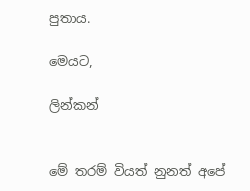පුතාය.

මෙයට,

ලින්කන්


මේ තරම් වියත් නුනත් අපේ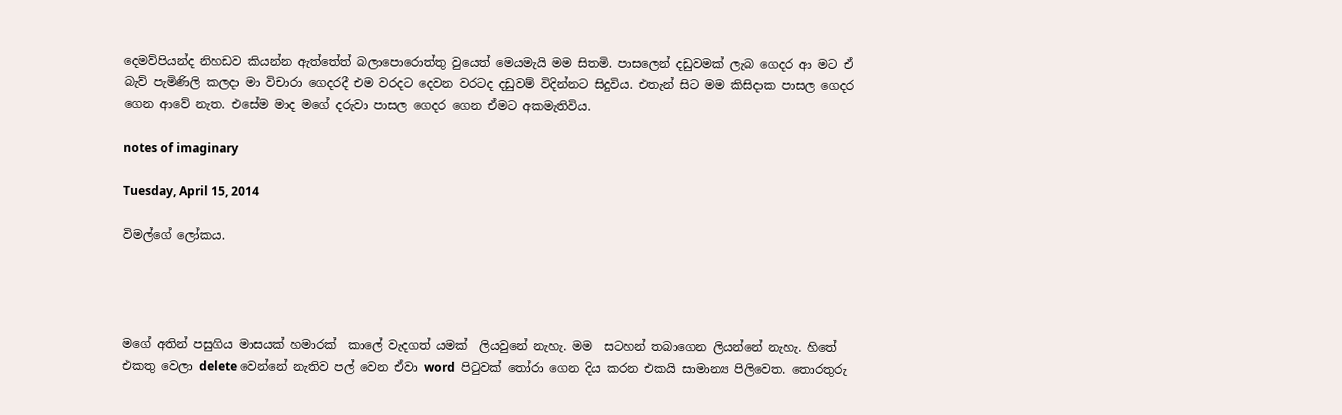දෙමව්පියන්ද නිහඩව කියන්න ඇත්තේත් බලාපොරොත්තු වුයෙත් මෙයමැයි මම සිතමි. පාසලෙන් දඩුවමක් ලැබ ගෙදර ආ මට ඒ බැව් පැමිණිලි කලදා මා විචාරා ගෙදරදී එම වරදට දෙවන වරටද දඩුවම් විදින්නට සිදුවිය. එතැන් සිට මම කිසිදාක පාසල ගෙදර ගෙන ආවේ නැත. එසේම මාද මගේ දරුවා පාසල ගෙදර ගෙන ඒමට අකමැතිවිය.

notes of imaginary

Tuesday, April 15, 2014

විමල්ගේ ලෝකය.




මගේ අතින් පසුගිය මාසයක් හමාරක්  කාලේ වැදගත් යමක්  ලියවුනේ නැහැ. මම  සටහන් තබාගෙන ලියන්නේ නැහැ. හිතේ එකතු වෙලා delete වෙන්නේ නැතිව පල් වෙන ඒවා word  පිටුවක් තෝරා ගෙන දිය කරන එකයි සාමාන්‍ය පිලිවෙත. තොරතුරු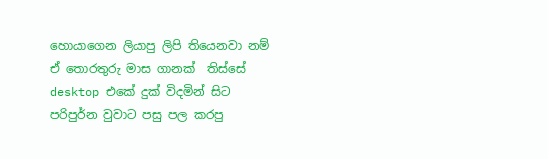හොයාගෙන ලියාපු ලිපි තියෙනවා නම් ඒ තොරතුරු මාස ගානක්  තිස්සේ desktop එකේ දුක් විදමින් සිට  පරිපුර්න වුවාට පසු පල කරපු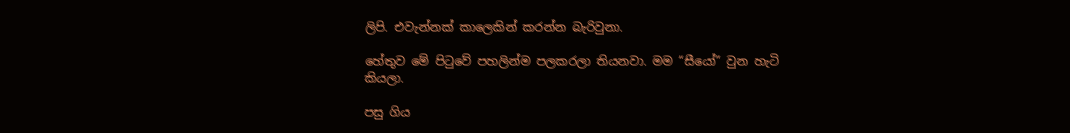ලිපි. එවැන්නක් කාලෙකින් කරන්න බැරිවුනා.

හේතුව මේ පිටුවේ පහලින්ම පලකරලා තියනවා. මම “සීයෝ” වුන හැටි කියලා.

පසු ගිය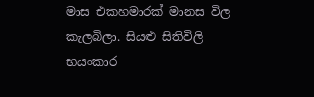මාස එකහමාරක් මානස විල කැලබිලා. සියළු සිතිවිලි භයංකාර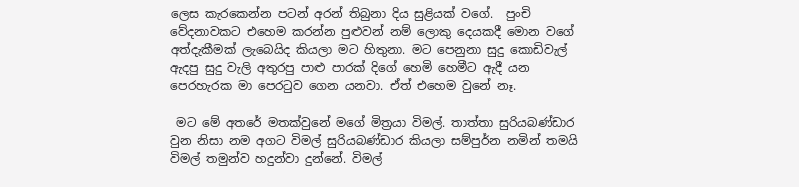ලෙස කැරකෙන්න පටන් අරන් තිබුනා දිය සුළියක් වගේ.  පුංචි වේදනාවකට එහෙම කරන්න පුළුවන් නම් ලොකු දෙයකදී මොන වගේ අත්දැකීමක් ලැබෙයිද කියලා මට හිතුනා. මට පෙනුනා සුදු කොඩිවැල් ඇදපු සුදු වැලි අතුරපු පාළු පාරක් දිගේ හෙමි හෙමීට ඇදී යන පෙරහැරක මා පෙරටුව ගෙන යනවා. ඒත් එහෙම වුනේ නෑ.

 මට මේ අතරේ මතක්වුනේ මගේ මිත්‍රයා විමල්. තාත්තා සුරියබණ්ඩාර වුන නිසා නම අගට විමල් සුරියබණ්ඩාර කියලා සම්පුර්න නමින් තමයි විමල් තමුන්ව හදුන්වා දුන්නේ. විමල්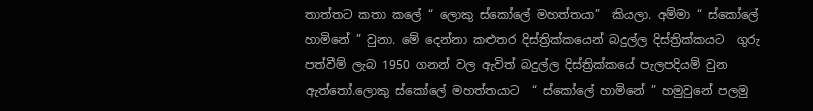තාත්තට කතා කලේ “ ලොකු ස්කෝලේ මහත්තයා”  කියලා. අම්මා “ ස්කෝලේ හාමිනේ ” වුනා. මේ දෙන්නා කළුතර දිස්ත්‍රික්කයෙන් බදුල්ල දිස්ත්‍රික්කයට  ගුරු පත්වීම් ලැබ 1950 ගනන් වල ඇවිත් බදුල්ල දිස්ත්‍රික්කයේ පැලපදියම් වුන ඇත්තෝ.ලොකු ස්කෝලේ මහත්තයාට  “ ස්කෝලේ හාමිනේ ” හමුවුනේ පලමු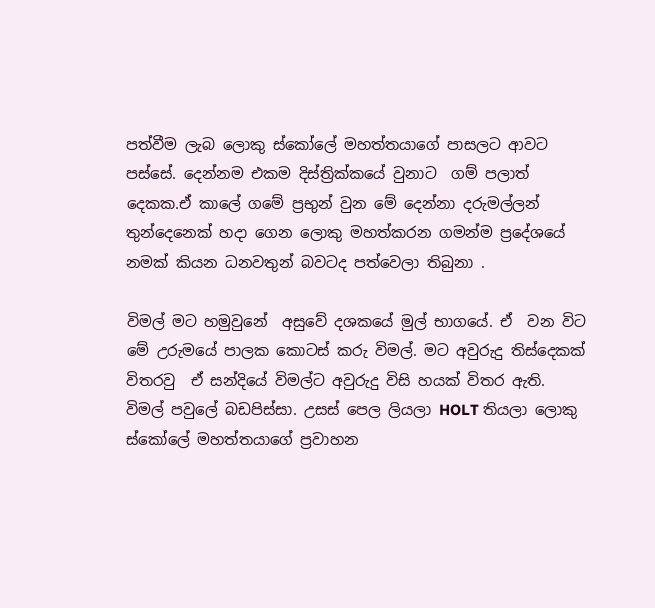පත්වීම ලැබ ලොකු ස්කෝලේ මහත්තයාගේ පාසලට ආවට පස්සේ. දෙන්නම එකම දිස්ත්‍රික්කයේ වුනාට  ගම් පලාත් දෙකක.ඒ කාලේ ගමේ ප්‍රභුන් වුන මේ දෙන්නා දරුමල්ලන් තුන්දෙනෙක් හදා ගෙන ලොකු මහත්කරන ගමන්ම ප්‍රදේශයේ නමක් කියන ධනවතුන් බවටද පත්වෙලා තිබුනා .

විමල් මට හමුවුනේ  අසුවේ දශකයේ මුල් භාගයේ. ඒ  වන විට මේ උරුමයේ පාලක කොටස් කරු විමල්. මට අවුරුදු තිස්දෙකක් විතරවු  ඒ සන්දියේ විමල්ට අවුරුදු විසි හයක් විතර ඇති.  විමල් පවුලේ බඩපිස්සා. උසස් පෙල ලියලා HOLT තියලා ලොකු ස්කෝලේ මහත්තයාගේ ප්‍රවාහන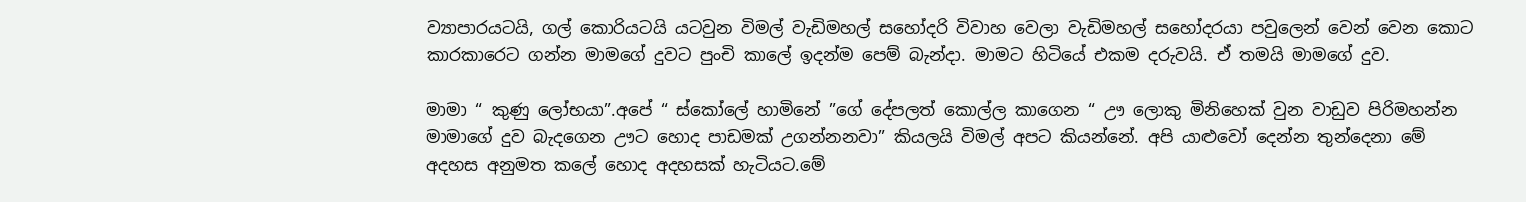ව්‍යාපාරයටයි, ගල් කොරියටයි යටවුන විමල් වැඩිමහල් සහෝදරි විවාහ වෙලා වැඩිමහල් සහෝදරයා පවුලෙන් වෙන් වෙන කොට කාරකාරෙට ගන්න මාමගේ දුවට පුංචි කා‍ලේ ඉදන්ම පෙම් බැන්දා. මාමට හිටියේ එකම දරුවයි. ඒ තමයි මාමගේ දුව.

මාමා “ කුණු ලෝභයා”.අපේ “ ස්කෝලේ හාමිනේ ”ගේ දේපලත් කොල්ල කාගෙන “ ඌ ලොකු මිනිහෙක් වුන වාඩුව පිරිමහන්න  මාමාගේ දුව බැදගෙන ඌට හොද පාඩමක් උගන්නනවා” කියලයි විමල් අපට කියන්නේ. අපි යාළුවෝ දෙන්න තුන්දෙනා මේ අදහස අනුමත කලේ හොද අදහසක් හැටියට.මේ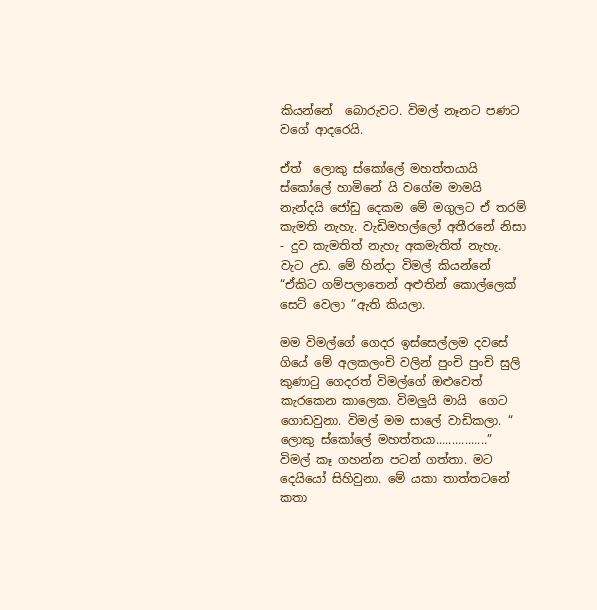කියන්නේ  බොරුවට. විමල් නෑනට පණට වගේ ආදරෙයි.

ඒත්  ලොකු ස්කෝලේ මහත්තයායි  ස්කෝලේ හාමිනේ යි වගේම මාමයි නැන්දයි ජෝඩු දෙකම මේ මගුලට ඒ තරම් කැමති නැහැ. වැඩිමහල්ලෝ අතීරනේ නිසා  - දුව කැමතිත් නැහැ අකමැතිත් නැහැ. වැට උඩ. මේ හින්දා විමල් කියන්නේ “ඒකිට ගම්පලාතෙන් අළුතින් කොල්ලෙක් සෙට් වෙලා ”ඇති කියලා.

මම විමල්ගේ ගෙදර ඉස්සෙල්ලම දවසේ ගියේ මේ අලකලංචි වලින් පුංචි පුංචි සුලි කුණාටු ගෙදරත් විමල්ගේ ඔළුවෙත් කැරකෙන කාලෙක. විමලුයි මායි  ගෙට ගොඩවුනා. විමල් මම සාලේ වාඩිකලා. “ ලොකු ස්කෝලේ මහත්තයා................”  විමල් කෑ ගහන්න පටන් ගත්තා. මට දෙයියෝ සිහිවුනා. මේ යකා තාත්තටනේ කතා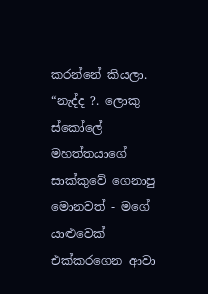කරන්නේ කියලා. “නැද්ද ?. ලොකු ස්කෝලේ මහත්තයාගේ සාක්කුවේ ගෙනාපු මොනවත් - මගේ යාළුවෙක් එක්කරගෙන ආවා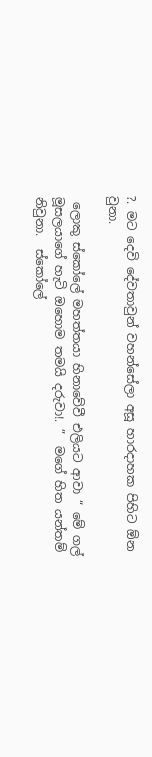?. මට දෙවි දේවතාවුන් වහන්සේලා අසූ හාරදාහක පිහිට ඕන වුනා.

 ලොකු ස්කෝලේ මහත්තයා හිනාවේවී එලියට ආවා “ මේ ගල් මූසලයාගේ හැටි ඔහොම තමයි දරුවා!. ”  මගේ හිත යන්තම් නිවුනා.  ස්කෝලේ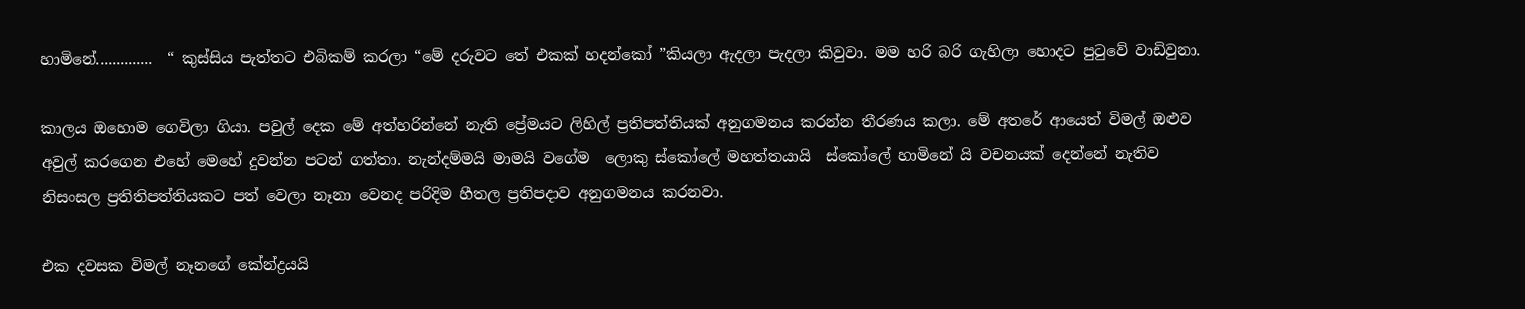හාමිනේ..............  “ කුස්සිය පැත්තට එබිකම් කරලා “මේ දරුවට තේ එකක් හදන්කෝ ”කියලා ඇදලා පැදලා කිවුවා. මම හරි බරි ගැහිලා හොදට පුටුවේ වාඩිවුනා.

කාලය ඔහොම ගෙවිලා ගියා. පවුල් දෙක මේ අත්හරින්නේ නැති ප්‍රේමයට ලිහිල් ප්‍රතිපත්තියක් අනුගමනය කරන්න තීරණය කලා. මේ අතරේ ආයෙත් විමල් ඔළුව අවුල් කරගෙන එහේ මෙහේ දුවන්න පටන් ගත්තා. නැන්දම්මයි මාමයි වගේම  ලොකු ස්කෝලේ මහත්තයායි  ස්කෝලේ හාමිනේ යි වචනයක් දෙන්නේ නැතිව නිසංසල ප්‍රතිතිපත්තියකට පත් වෙලා නෑනා වෙනද පරිදිම හීතල ප්‍රතිපදාව අනුගමනය කරනවා.

එක දවසක විමල් නෑනගේ කේන්ද්‍රයයි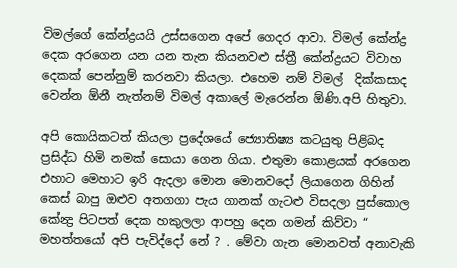විමල්ගේ කේන්ද්‍රයයි උස්සගෙන අපේ ගෙදර ආවා. විමල් කේන්ද්‍ර දෙක අරගෙන යන යන තැන කියනවළු ස්ත්‍රී කේන්ද්‍රයට විවාහ දෙකක් පෙන්නුම් කරනවා කියලා. එහෙම නම් විමල්  දික්කසාද වෙන්න ඕනී නැත්නම් විමල් අකාලේ මැරෙන්න ඕණි.අපි හිතුවා.

අපි කොයිකටත් කියලා ප්‍රදේශයේ ජ්‍යොතිෂ්‍ය කටයුතු පිළිබද ප්‍රසිද්ධ හිමි නමක් සොයා ගෙන ගියා. එතුමා කොළයක් අරගෙන එහාට මෙහාට ඉරි ඇදලා මොන මොනවදෝ ලියාගෙන ගිහින් කෙස් බාපු ඔළුව අතගගා පැය ගානක් ගැටළු විසදලා පුස්කොල කේන්‍ද්‍ර පිටපත් දෙක හකුලලා ආපහු දෙන ගමන් කිව්වා “ මහත්තයෝ අපි පැවිද්දෝ නේ ? . මේවා ගැන මොනවත් අනාවැකි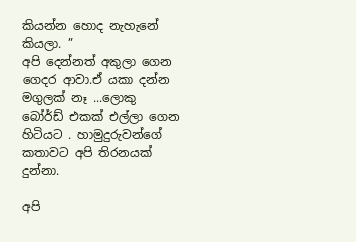කියන්න හොද නැහැනේ කියලා. ”
අපි දෙන්නත් අකුලා ගෙන ගෙදර ආවා.ඒ යකා දන්න මගුලක් නෑ ...ලොකු බෝර්ඩ් එකක් එල්ලා ගෙන හිටියට . හාමුදුරුවන්ගේ කතාවට අපි තිරනයක් දුන්නා.

අපි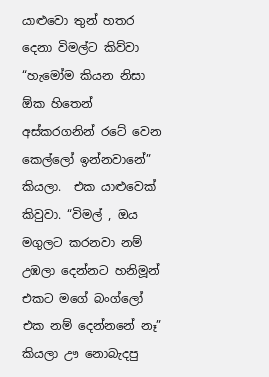යාළුවො තුන් හතර දෙනා විමල්ට කිව්වා “හැමෝම කියන නිසා ඕක හිතෙන් අස්කරගනින් රටේ වෙන කෙල්ලෝ ඉන්නවානේ” කියලා.  එක යාළුවෙක් කිවුවා. “විමල් , ඔය මගුලට කරනවා නම් උඹලා දෙන්නට හනිමූන් එකට මගේ බංග්ලෝ එක නම් දෙන්නනේ නෑ” කියලා ඌ නොබැදපු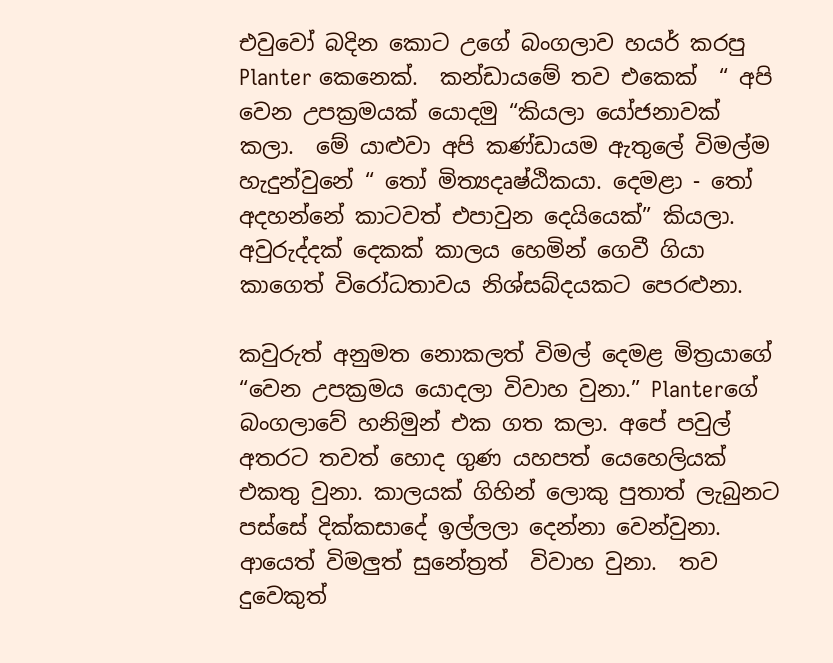එවුවෝ බදින කොට උගේ බංගලාව හයර් කරපු Planter කෙනෙක්.  කන්ඩායමේ තව එකෙක්  “ අපි වෙන උපක්‍රමයක් යොදමු “කියලා යෝජනාවක්  කලා.  මේ යාළුවා අපි කණ්ඩායම ඇතුලේ විමල්ම හැදුන්වුනේ “ තෝ මිත්‍යදෘෂ්ඨිකයා. දෙමළා - තෝ අදහන්නේ කාටවත් එපාවුන දෙයියෙක්” කියලා. අවුරුද්දක් දෙකක් කාලය හෙමින් ගෙවී ගියා කාගෙත් විරෝධතාවය නිශ්සබ්දයකට පෙරළුනා.

කවුරුත් අනුමත නොකලත් විමල් දෙමළ මිත්‍රයාගේ “වෙන උපක්‍රමය යොදලා විවාහ වුනා.” Planterගේ බංගලාවේ හනිමුන් එක ගත කලා. අපේ පවුල් අතරට තවත් හොද ගුණ යහපත් යෙහෙලියක් එකතු වුනා. කාලයක් ගිහින් ලොකු පුතාත් ලැබුනට පස්සේ දික්කසාදේ ඉල්ලලා දෙන්නා වෙන්වුනා. ආයෙත් විමලුත් සුනේත්‍රත්  විවාහ වුනා.  තව දුවෙකුත්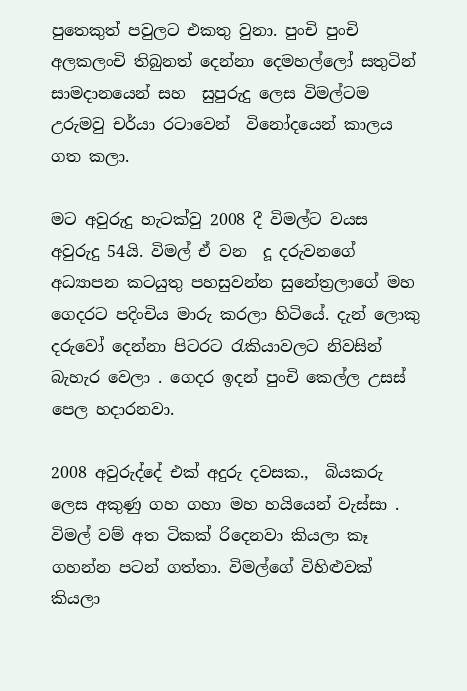පුතෙකුත් පවුලට එකතු වුනා. පුංචි පුංචි අලකලංචි තිබුනත් දෙන්නා දෙමහල්ලෝ සතුටින් සාමදානයෙන් සහ  සුපුරුදු ලෙස විමල්ටම උරුමවු චර්යා රටාවෙන්  විනෝදයෙන් කාලය ගත කලා.

මට අවුරුදු හැටක්වු 2008 දී විමල්ට වයස අවුරුදු 54යි. විමල් ඒ වන  දූ දරුවනගේ අධ්‍යාපන කටයුතු පහසුවන්න සුනේත්‍රලාගේ මහ ගෙදරට පදිංචිය මාරු කරලා හිටියේ. දැන් ලොකු දරුවෝ දෙන්නා පිටරට රැකියාවලට නිවසින් බැහැර වෙලා . ගෙදර ඉදන් පුංචි කෙල්ල උසස් පෙල හදාරනවා.

2008 අවුරුද්දේ එක් අදුරු දවසක.,  බියකරු ලෙස අකුණු ගහ ගහා මහ හයියෙන් වැස්සා . විමල් වම් අත ටිකක් රිදෙනවා කියලා කෑ ගහන්න පටන් ගත්තා. විමල්ගේ විහිළුවක් කියලා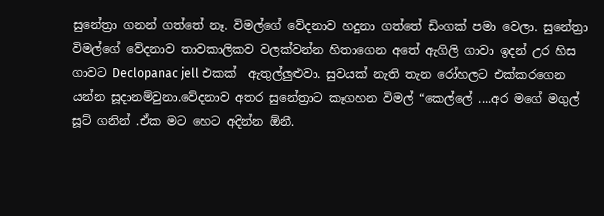සුනේත්‍රා ගනන් ගත්තේ නෑ. විමල්ගේ වේදනාව හදුනා ගත්තේ ඩිංගක් පමා වෙලා. සුනේත්‍රා   විමල්ගේ වේදනාව තාවකාලිකව වලක්වන්න හිතාගෙන අතේ ඇගිලි ගාවා ඉදන් උර හිස ගාවට Declopanac jell එකක්  ඇතුල්ලුළුවා. සුවයක් නැති තැන රෝහලට එක්කරගෙන යන්න සූදානම්වුනා.වේදනාව අතර සුනේත්‍රාට කෑගහන විමල් “කෙල්ලේ ....අර මගේ මගුල් සූට් ගනින් .ඒක මට හෙට අදින්න ඕනී.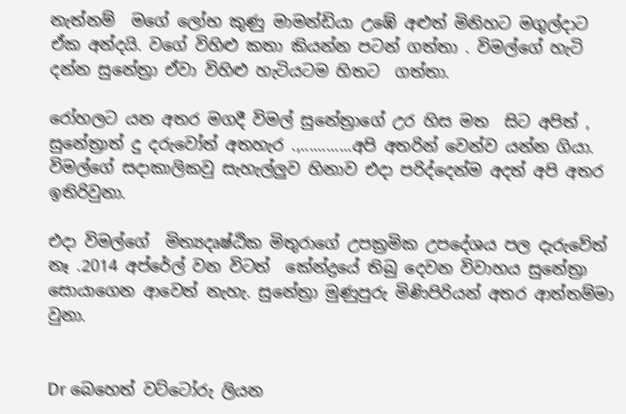නැත්නම්  මගේ ලෝභ කුණු මාමන්ඩියා උඹේ අළුත් මිනිහට මගුල්දාට ඒක අන්දයි. වගේ විහිළු කතා කියන්න පටන් ගත්තා . විමල්ගේ හැටි දන්න සුනේත්‍රා ඒවා විහිළු හැටියටම හිතට  ගත්තා.

රෝහලට යන අතර මගදී විමල් සුනේත්‍රාගේ උර හිස මත  සිට අපිත් , සුනේත්‍රාත් දු දරුවෝත් අතහැර .,............අපි අතරින් වෙන්ව යන්න ගියා. විමල්ගේ සදාකාලිකවු සැහැල්ලුව හිනාව එදා පරිද්දෙන්ම අදත් අපි අතර ඉතිරිවුනා.

එදා විමල්ගේ  මිත්‍යදෘෂ්ඨික මිතුරාගේ උපක්‍රමික උපදේශය පල දැරුවේත් නෑ .2014 අප්රේල් වන විටත්  කේන්ද්‍රයේ තිබු දෙවන විවාහය සුනේත්‍රා සොයාගෙන ආවෙත් නැහැ. සුනේත්‍රා මුණුපුරු මිණිපිරියන් අතර ආත්තම්මා වුනා.


Dr බෙහෙත් වට්ටෝරු ලියන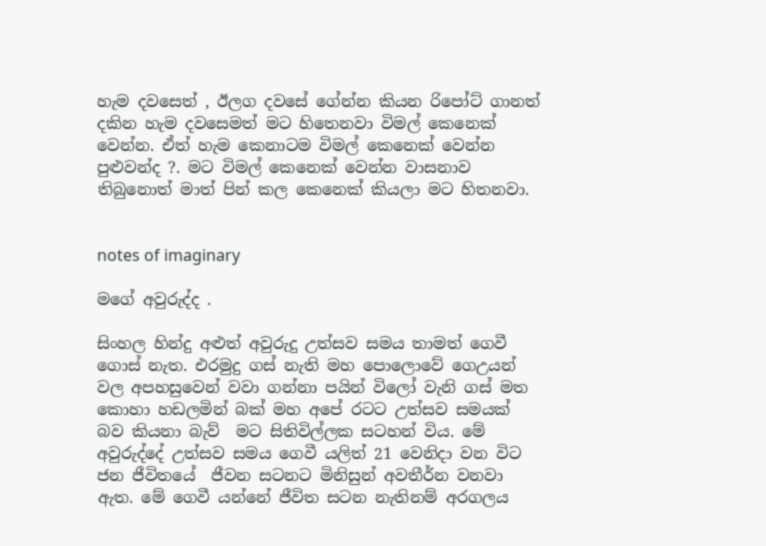හැම දවසෙත් , ඊලග දවසේ ගේන්න කියන රිපෝට් ගානත් දකින හැම දවසෙමත් මට හිතෙනවා විමල් කෙනෙක් වෙන්න. ඒත් හැම කෙනාටම විමල් කෙනෙක් වෙන්න පුළුවන්ද ?. මට විමල් කෙනෙක් වෙන්න වාසනාව තිබුනොත් මාත් පින් කල කෙනෙක් කියලා මට හිතනවා.


notes of imaginary

මගේ අවුරුද්ද .

සිංහල හින්දු අළුත් අවුරුදු උත්සව සමය තාමත් ගෙවී ගොස් නැත. එරමුදු ගස් නැති මහ පොලොවේ ගෙඋයන් වල අපහසුවෙන් වවා ගන්නා පයින් විලෝ වැනි ගස් මත කොහා හඩලමින් බක් මහ අපේ රටට උත්සව සමයක් බව කියනා බැව්  මට සිතිවිල්ලක සටහන් විය. මේ අවුරුද්දේ උත්සව සමය ගෙවී යලිත් 21 වෙනිදා වන විට ජන ජීවිතයේ  ජීවන සටනට මිනිසුන් අවතීර්න වනවා ඇත. මේ ගෙවී යන්නේ ජීවිත සටන නැතිනම් අරගලය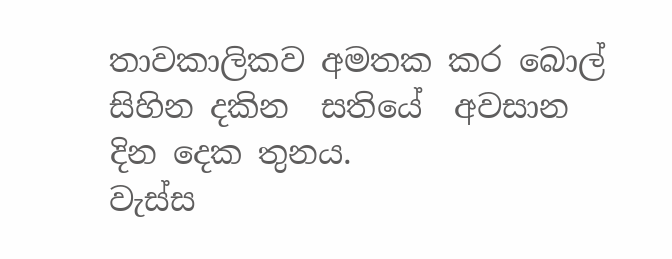තාවකාලිකව අමතක කර බොල් සිහින දකින  සතියේ  අවසාන දින දෙක තුනය.
වැස්ස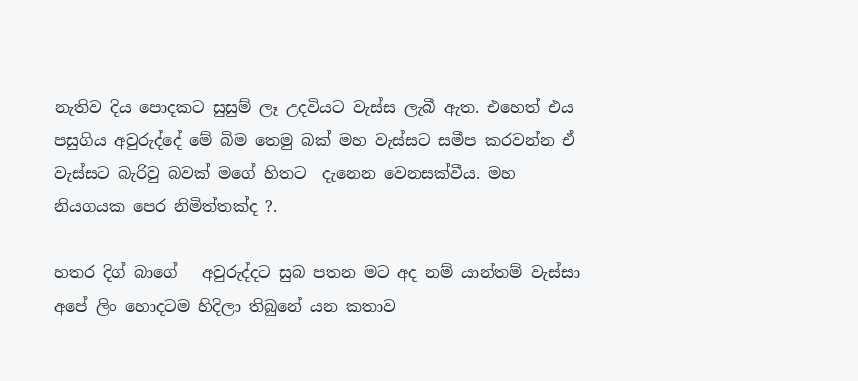නැතිව දිය පොදකට සුසුම් ලෑ උදවියට වැස්ස ලැබී ඇත. එහෙත් එය පසුගිය අවුරුද්දේ මේ බිම තෙමු බක් මහ වැස්සට සමීප කරවන්න ඒ වැස්සට බැරිවු බවක් මගේ හිතට  දැනෙන වෙනසක්වීය. මහ නියගයක පෙර නිමිත්තක්ද ?.

හතර දිග් බාගේ   අවුරුද්දට සුබ පතන මට අද නම් යාන්තම් වැස්සා අපේ ලිං හොදටම හිදිලා තිබුනේ යන කතාව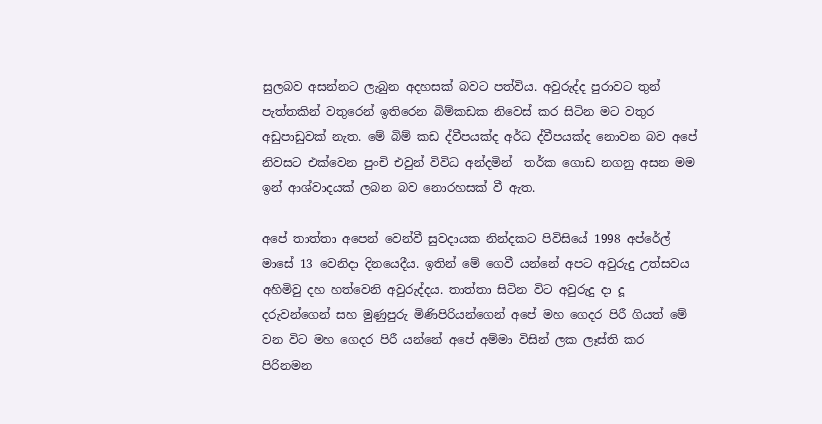සුලබව අසන්නට ලැබුන අදහසක් බවට පත්විය. අවුරුද්ද පුරාවට තුන් පැත්තකින් වතුරෙන් ඉතිරෙන බිම්කඩක නිවෙස් කර සිටින මට වතුර අඩුපාඩුවක් නැත. මේ බිම් කඩ ද්වීපයක්ද අර්ධ ද්වීපයක්ද නොවන බව අපේ නිවසට එක්වෙන පුංචි එවුන් විවිධ අන්දමින්  තර්ක ගොඩ නගනු අසන මම ඉන් ආශ්වාදයක් ලබන බව නොරහසක් වී ඇත.

අපේ තාත්තා අපෙන් වෙන්වී සුවදායක නින්දකට පිවිසියේ 1998 අප්රේල් මාසේ 13 වෙනිදා දිනයෙදීය. ඉතින් මේ ගෙවී යන්නේ අපට අවුරුදු උත්සවය අහිමිවු දහ හත්වෙනි අවුරුද්දය. තාත්තා සිටින විට අවුරුදු දා දූ දරුවන්ගෙන් සහ මුණුපුරු මිණිපිරියන්ගෙන් අපේ මහ ගෙදර පිරී ගියත් මේ වන විට මහ ගෙදර පිරී යන්නේ අපේ අම්මා විසින් ලක ලෑස්ති කර පිරිනමන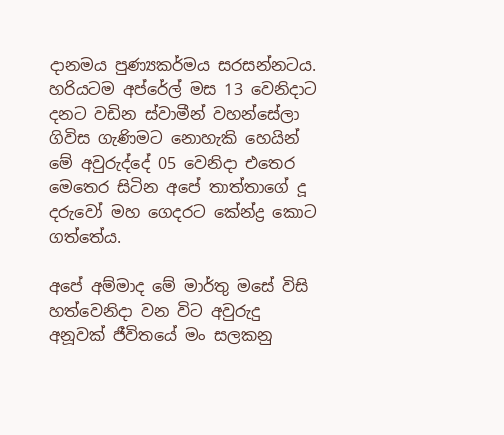දානමය පුණ්‍යකර්මය සරසන්නටය.  හරියටම අප්රේල් මස 13 වෙනිදාට දනට වඩින ස්වාමීන් වහන්සේලා ගිවිස ගැණිමට නොහැකි හෙයින් මේ අවුරුද්දේ 05 වෙනිදා එතෙර මෙතෙර සිටින අපේ තාත්තාගේ දූ දරුවෝ මහ ගෙදරට කේන්ද්‍ර කොට ගත්තේය.

අපේ අම්මාද මේ මාර්තු මසේ විසි හත්වෙනිදා වන විට අවුරුදු අනූවක් ජීවිතයේ මං සලකනු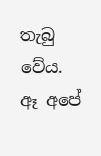තැබු වේය. ඈ අපේ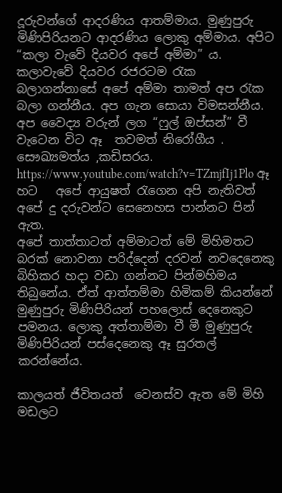දූරුවන්ගේ ආදරණිය ආතම්මාය. මුණුපුරු මිණිපිරියනට ආදරණිය ලොකු අම්මාය. අපිට “කලා වැවේ දියවර අපේ අම්මා” ය. කලාවැවේ දියවර රජරටම රැක බලාගන්නාසේ අපේ අම්මා තාමත් අප රැක බලා ගන්නීය. අප ගැන සොයා විමසන්නීය.   අප වෛද්‍ය වරුන් ලග “ෆුල් ඔප්සන්” වී වැටෙන විට ඈ  තවමත් නිරෝගීය .  සෞඛ්‍යමත්ය ,කඩිසරය. https://www.youtube.com/watch?v=TZmjfIj1Plo ඈ හට   අපේ ආයුෂත් රැගෙන අපි නැතිවත් අපේ දු දරුවන්ට සෙනෙහස පාන්නට පින් ඇත.
අපේ තාත්තාටත් අම්මාටත් මේ මිහිමතට බරක් නොවනා පරිද්දෙන් දරවන් නවදෙනෙකු බිහිකර හදා වඩා ගන්නට පින්මහිමය තිබුනේය. ඒත් ආත්තම්මා හිමිකම් කියන්නේ මුණුපුරු මිණිපිරියන් පහලොස් දෙනෙකුට පමනය. ලොකු අත්තාම්මා වී මී මුණුපුරු මිණිපිරියන් පස්දෙනෙකු ඈ සුරතල් කරන්නේය.

කාලයත් ජීවිතයත්  වෙනස්ව ඇත මේ මිහි මඩලට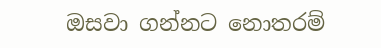ඔසවා ගන්නට නොතරම්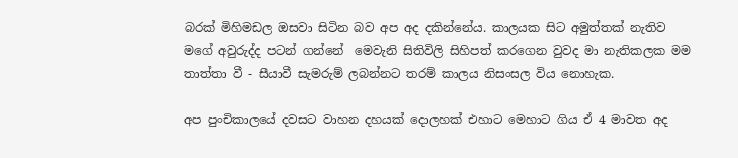බරක් මිහිමඩල ඔසවා සිටින බව අප අද දකින්නේය. කාලයක සිට අමුත්තක් නැතිව මගේ අවුරුද්ද පටන් ගන්නේ  මෙවැනි සිතිවිලි සිහිපත් කරගෙන වුවද මා නැතිකලක මම තාත්තා වී - සීයාවී සැමරුම් ලබන්නට තරම් කාලය නිසංසල විය නොහැක.

අප පුංචිකාලයේ දවසට වාහන දහයක් දොලහක් එහාට මෙහාට ගිය ඒ 4 මාවත අද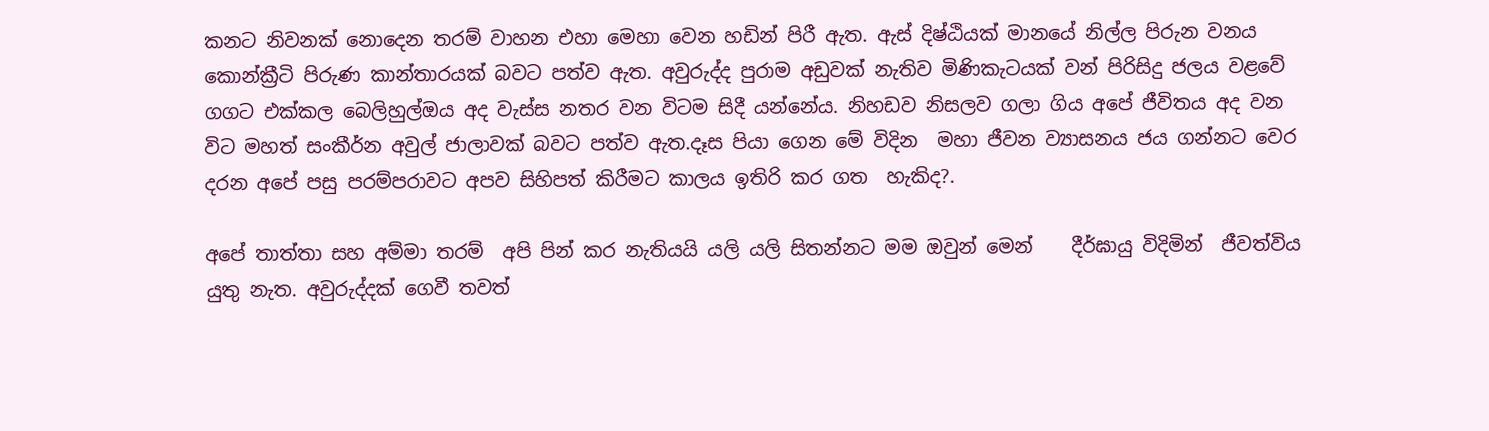කනට නිවනක් නොදෙන තරම් වාහන එහා මෙහා වෙන හඩින් පිරී ඇත. ඇස් දිෂ්ඨියක් මානයේ නිල්ල පිරුන වනය කොන්ක්‍රීටි පිරුණ කාන්තාරයක් බවට පත්ව ඇත. අවුරුද්ද පුරාම අඩුවක් නැතිව මිණිකැටයක් වන් පිරිසිදු ජලය වළවේ ගගට එක්කල බෙලිහුල්ඔය අද වැස්ස නතර වන විටම සිදී යන්නේය. නිහඩව නිසලව ගලා ගිය අපේ ජීවිත‍ය අද වන විට මහත් සංකීර්න අවුල් ජාලාවක් බවට පත්ව ඇත.දෑස පියා ගෙන මේ විදින  මහා ජීවන ව්‍යාසනය ජය ගන්නට වෙර දරන අපේ පසු පරම්පරාවට අපව සිහිපත් කිරීමට කාලය ඉතිරි කර ගත  හැකිද?.

අපේ තාත්තා සහ අම්මා තරම්  අපි පින් කර නැතියයි යලි යලි සිතන්නට මම ඔවුන් මෙන්    දීර්ඝායු විදිමින්  ජීවත්විය යුතු නැත. අවුරුද්දක් ගෙවී තවත්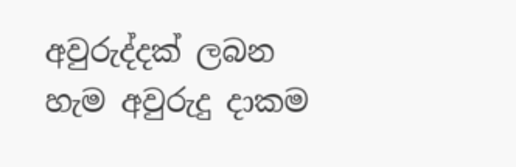අවුරුද්දක් ලබන හැම අවුරුදු දාකම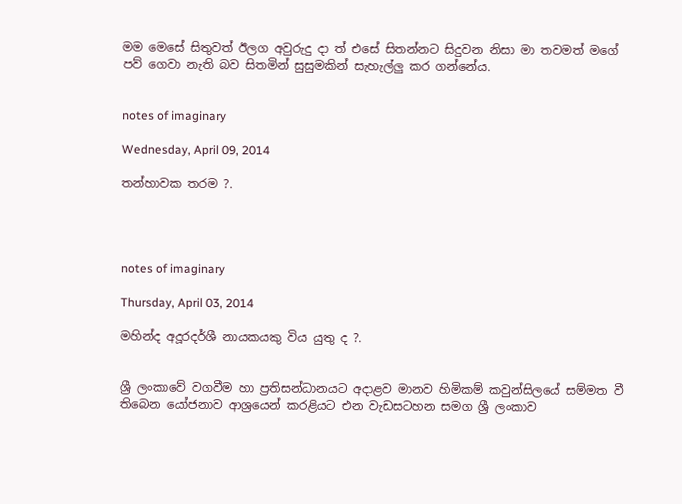මම මෙසේ සිතුවත් ඊලග අවුරුදු දා ත් එසේ සිතන්නට සිදුවන නිසා මා තවමත් මගේ පව් ගෙවා නැති බව සිතමින් සුසුමකින් සැහැල්ලු කර ගන්නේය.


notes of imaginary

Wednesday, April 09, 2014

තන්හාවක තරම ?.




notes of imaginary

Thursday, April 03, 2014

මහින්ද අදූරදර්ශී නායකයකු විය යුතු ද ?.


ශ්‍රී ලංකාවේ වගවීම හා ප්‍රතිසන්ධානයට අදාළව මානව හිමිකම් කවුන්සිලයේ සම්මත වී තිබෙන යෝජනාව ආශ්‍රයෙන් කරළියට එන වැඩසටහන සමග ශ්‍රී ලංකාව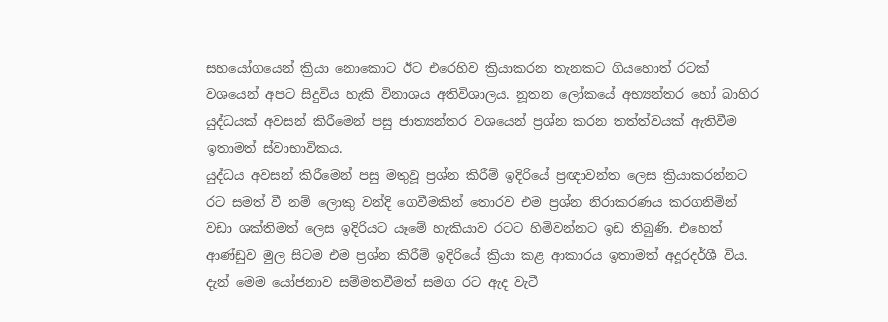සහයෝගයෙන් ක්‍රියා නොකොට ඊට එරෙහිව ක්‍රියාකරන තැනකට ගියහොත් රටක් වශයෙන් අපට සිදුවිය හැකි විනාශය අතිවිශාලය. නූතන ලෝකයේ අභ්‍යන්තර හෝ බාහිර යුද්ධයක් අවසන් කිරීමෙන් පසු ජාත්‍යන්තර වශයෙන් ප්‍රශ්න කරන තත්ත්වයක් ඇතිවීම ඉතාමත් ස්වාභාවිකය.
යුද්ධය අවසන් කිරීමෙන් පසු මතුවූ ප්‍රශ්න කිරීම් ඉදිරියේ ප්‍රඥාවන්ත ලෙස ක්‍රියාකරන්නට රට සමත් වී නම් ලොකු වන්දි ගෙවීමකින් තොරව එම ප්‍රශ්න නිරාකරණය කරගනිමින් වඩා ශක්තිමත් ලෙස ඉදිරියට යෑමේ හැකියාව රටට හිමිවන්නට ඉඩ තිබුණි. එහෙත් ආණ්ඩුව මුල සිටම එම ප්‍රශ්න කිරීම් ඉදිරියේ ක්‍රියා කළ ආකාරය ඉතාමත් අදූරදර්ශී විය. දැන් මෙම යෝජනාව සම්මතවීමත් සමග රට ඇද වැටී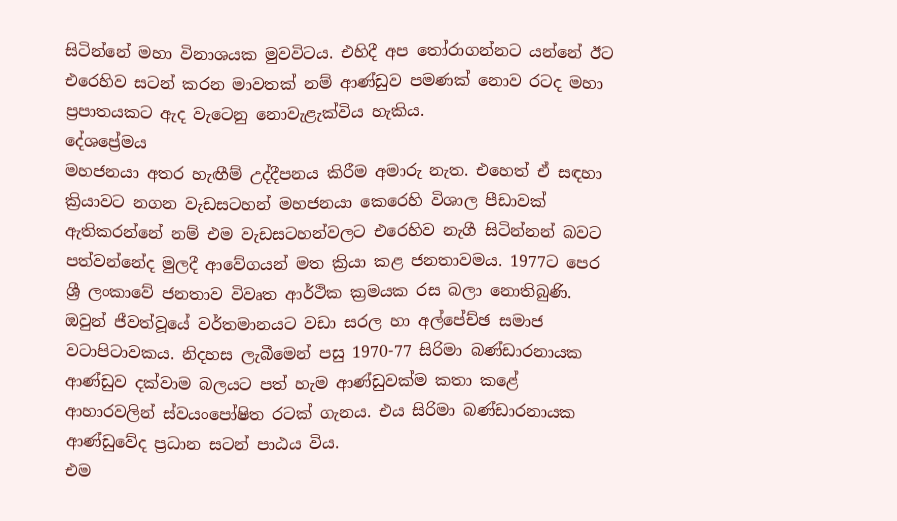සිටින්නේ මහා විනාශයක මුවවිටය. එහිදී අප තෝරාගන්නට යන්නේ ඊට එරෙහිව සටන් කරන මාවතක් නම් ආණ්ඩුව පමණක් නොව රටද මහා ප්‍රපාතයකට ඇද වැටෙනු නොවැළැක්විය හැකිය.
දේශප්‍රේමය
මහජනයා අතර හැඟීම් උද්දීපනය කිරීම අමාරු නැත. එහෙත් ඒ සඳහා ක්‍රියාවට නගන වැඩසටහන් මහජනයා කෙරෙහි විශාල පීඩාවක් ඇතිකරන්නේ නම් එම වැඩසටහන්වලට එරෙහිව නැගී සිටින්නන් බවට පත්වන්නේද මුලදී ආවේගයන් මත ක්‍රියා කළ ජනතාවමය. 1977ට පෙර ශ්‍රී ලංකාවේ ජනතාව විවෘත ආර්ථික ක්‍රමයක රස බලා නොතිබුණි. ඔවුන් ජීවත්වූයේ වර්තමානයට වඩා සරල හා අල්පේච්ඡ සමාජ වටාපිටාවකය. නිදහස ලැබීමෙන් පසු 1970-77 සිරිමා බණ්ඩාරනායක ආණ්ඩුව දක්වාම බලයට පත් හැම ආණ්ඩුවක්ම කතා කළේ ආහාරවලින් ස්වයංපෝෂිත රටක් ගැනය. එය සිරිමා බණ්ඩාරනායක ආණ්ඩුවේද ප්‍රධාන සටන් පාඨය විය.
එම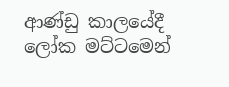ආණ්ඩු කාලයේදී ලෝක මට්ටමෙන්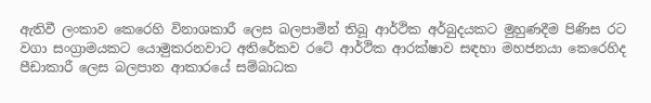ඇතිවී ලංකාව කෙරෙහි විනාශකාරී ලෙස බලපාමින් තිබූ ආර්ථික අර්බුදයකට මුහුණදීම පිණිස රට වගා සංග්‍රාමයකට යොමුකරනවාට අතිරේකව රටේ ආර්ථික ආරක්ෂාව සඳහා මහජනයා කෙරෙහිද පීඩාකාරී ලෙස බලපාන ආකාරයේ සම්බාධක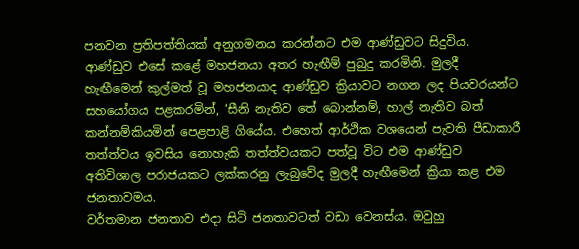පනවන ප්‍රතිපත්තියක් අනුගමනය කරන්නට එම ආණ්ඩුවට සිදුවිය. ආණ්ඩුව එසේ කළේ මහජනයා අතර හැඟීම් පුබුදු කරමිනි. මුලදී හැඟීමෙන් කුල්මත් වූ මහජනයාද ආණ්ඩුව ක්‍රියාවට නගන ලද පියවරයන්ට සහයෝගය පළකරමින්, ‘සීනි නැතිව තේ බොන්නම්, හාල් නැතිව බත් කන්නම්කියමින් පෙළපාළි ගියේය. එහෙත් ආර්ථික වශයෙන් පැවති පීඩාකාරී තත්ත්වය ඉවසිය නොහැකි තත්ත්වයකට පත්වූ විට එම ආණ්ඩුව අතිවිශාල පරාජයකට ලක්කරනු ලැබුවේද මුලදී හැඟීමෙන් ක්‍රියා කළ එම ජනතාවමය.
වර්තමාන ජනතාව එදා සිටි ජනතාවටත් වඩා වෙනස්ය. ඔවුහු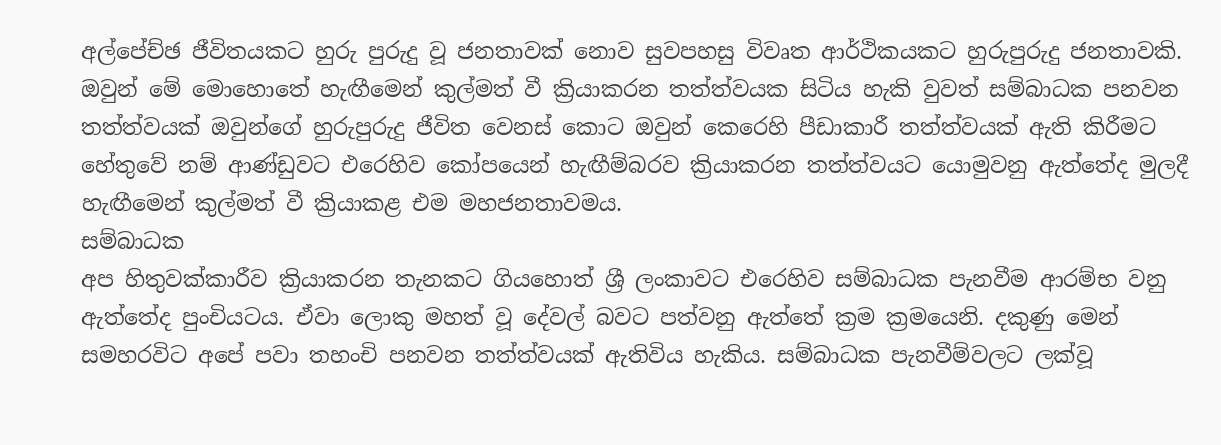අල්පේච්ඡ ජීවිතයකට හුරු පුරුදු වූ ජනතාවක් නොව සුවපහසු විවෘත ආර්ථිකයකට හුරුපුරුදු ජනතාවකි. ඔවුන් මේ මොහොතේ හැඟීමෙන් කුල්මත් වී ක්‍රියාකරන තත්ත්වයක සිටිය හැකි වුවත් සම්බාධක පනවන තත්ත්වයක් ඔවුන්ගේ හුරුපුරුදු ජීවිත වෙනස් කොට ඔවුන් කෙරෙහි පීඩාකාරී තත්ත්වයක් ඇති කිරීමට හේතුවේ නම් ආණ්ඩුවට එරෙහිව කෝපයෙන් හැඟීම්බරව ක්‍රියාකරන තත්ත්වයට යොමුවනු ඇත්තේද මුලදී හැඟීමෙන් කුල්මත් වී ක්‍රියාකළ එම මහජනතාවමය.
සම්බාධක
අප හිතුවක්කාරීව ක්‍රියාකරන තැනකට ගියහොත් ශ්‍රී ලංකාවට එරෙහිව සම්බාධක පැනවීම ආරම්භ වනු ඇත්තේද පුංචියටය. ඒවා ලොකු මහත් වූ දේවල් බවට පත්වනු ඇත්තේ ක්‍රම ක්‍රමයෙනි. දකුණු මෙන් සමහරවිට අපේ පවා තහංචි පනවන තත්ත්වයක් ඇතිවිය හැකිය. සම්බාධක පැනවීම්වලට ලක්වූ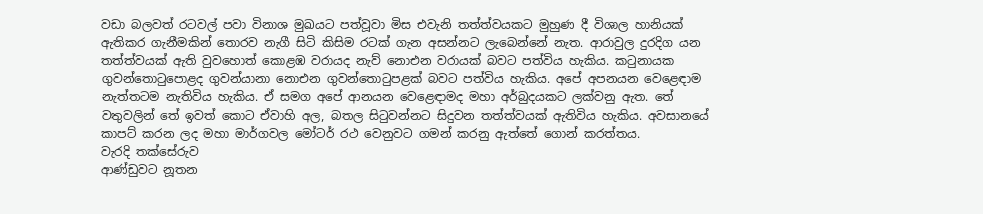වඩා බලවත් රටවල් පවා විනාශ මුඛයට පත්වූවා මිස එවැනි තත්ත්වයකට මුහුණ දී විශාල හානියක් ඇතිකර ගැනීමකින් තොරව නැගී සිටි කිසිම රටක් ගැන අසන්නට ලැබෙන්නේ නැත. ආරාවුල දුරදිග යන තත්ත්වයක් ඇති වුවහොත් කොළඹ වරායද නැව් නොඑන වරායක් බවට පත්විය හැකිය. කටුනායක ගුවන්තොටුපොළද ගුවන්යානා නොඑන ගුවන්තොටුපළක් බවට පත්විය හැකිය. අපේ අපනයන වෙළෙඳාම නැත්තටම නැතිවිය හැකිය. ඒ සමග අපේ ආනයන වෙළෙඳාමද මහා අර්බුදයකට ලක්වනු ඇත. තේ වතුවලින් තේ ඉවත් කොට ඒවාහි අල, බතල සිටුවන්නට සිදුවන තත්ත්වයක් ඇතිවිය හැකිය. අවසානයේ කාපට් කරන ලද මහා මාර්ගවල මෝටර් රථ වෙනුවට ගමන් කරනු ඇත්තේ ගොන් කරත්තය.
වැරදි තක්සේරුව
ආණ්ඩුවට නූතන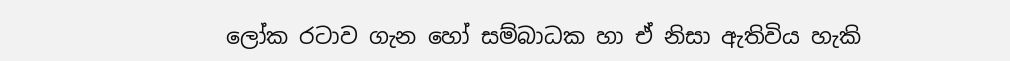ලෝක රටාව ගැන හෝ සම්බාධක හා ඒ නිසා ඇතිවිය හැකි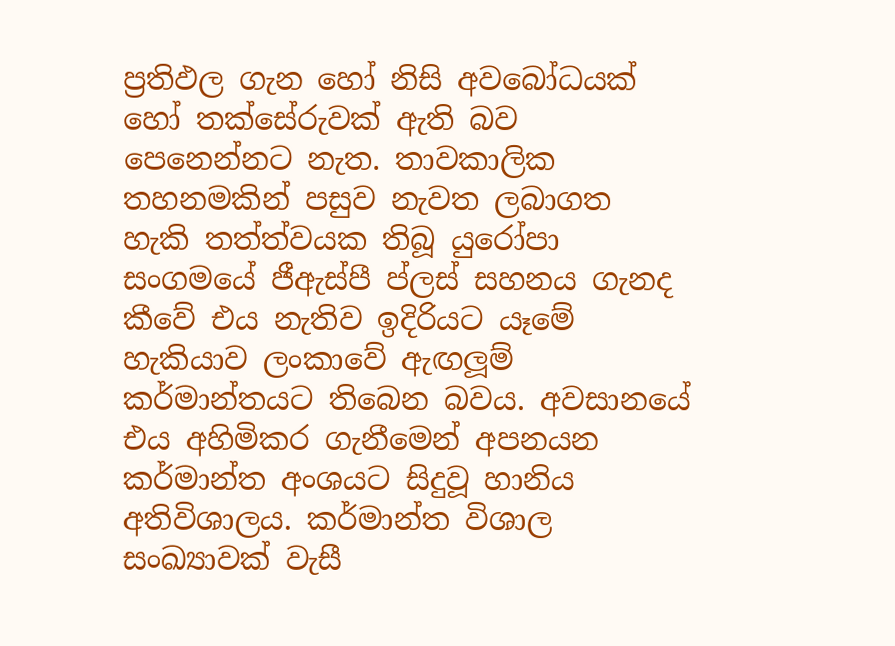ප්‍රතිඵල ගැන හෝ නිසි අවබෝධයක් හෝ තක්සේරුවක් ඇති බව පෙනෙන්නට නැත. තාවකාලික තහනමකින් පසුව නැවත ලබාගත හැකි තත්ත්වයක තිබූ යුරෝපා සංගමයේ ජීඇස්පී ප්ලස් සහනය ගැනද කීවේ එය නැතිව ඉදිරියට යෑමේ හැකියාව ලංකාවේ ඇඟලූම් කර්මාන්තයට තිබෙන බවය. අවසානයේ එය අහිමිකර ගැනීමෙන් අපනයන කර්මාන්ත අංශයට සිදුවූ හානිය අතිවිශාලය. කර්මාන්ත විශාල සංඛ්‍යාවක් වැසී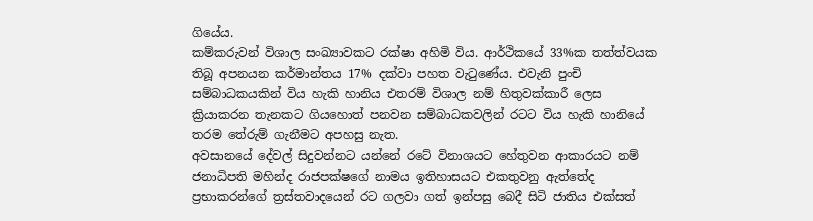ගියේය.
කම්කරුවන් විශාල සංඛ්‍යාවකට රක්ෂා අහිමි විය. ආර්ථිකයේ 33%ක තත්ත්වයක තිබූ අපනයන කර්මාන්තය 17% දක්වා පහත වැටුණේය. එවැනි පුංචි සම්බාධකයකින් විය හැකි හානිය එතරම් විශාල නම් හිතුවක්කාරී ලෙස ක්‍රියාකරන තැනකට ගියහොත් පනවන සම්බාධකවලින් රටට විය හැකි හානියේ තරම තේරුම් ගැනීමට අපහසු නැත.
අවසානයේ දේවල් සිදුවන්නට යන්නේ රටේ විනාශයට හේතුවන ආකාරයට නම් ජනාධිපති මහින්ද රාජපක්ෂගේ නාමය ඉතිහාසයට එකතුවනු ඇත්තේද ප්‍රභාකරන්ගේ ත්‍රස්තවාදයෙන් රට ගලවා ගත් ඉන්පසු බෙදී සිටි ජාතිය එක්සත්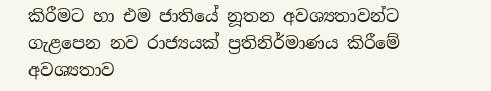කිරීමට හා එම ජාතියේ නූතන අවශ්‍යතාවන්ට ගැළපෙන නව රාජ්‍යයක් ප්‍රතිනිර්මාණය කිරීමේ අවශ්‍යතාව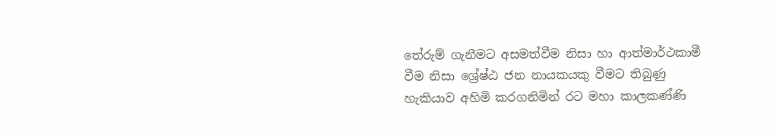තේරුම් ගැනීමට අසමත්වීම නිසා හා ආත්මාර්ථකාමී වීම නිසා ශ්‍රේෂ්ඨ ජන නායකයකු වීමට තිබුණු හැකියාව අහිමි කරගනිමින් රට මහා කාලකණ්ණි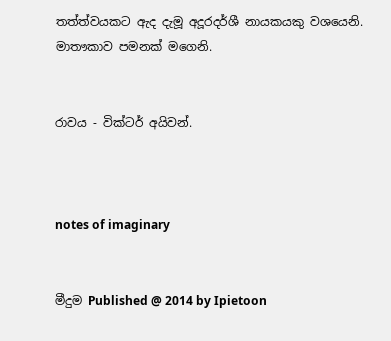තත්ත්වයකට ඇද දැමූ අදූරදර්ශී නායකයකු වශයෙනි.
මාතෟකාව පමනක් මගෙනි.


රාවය - වික්ටර් අයිවන්.



notes of imaginary


මීදුම Published @ 2014 by Ipietoon